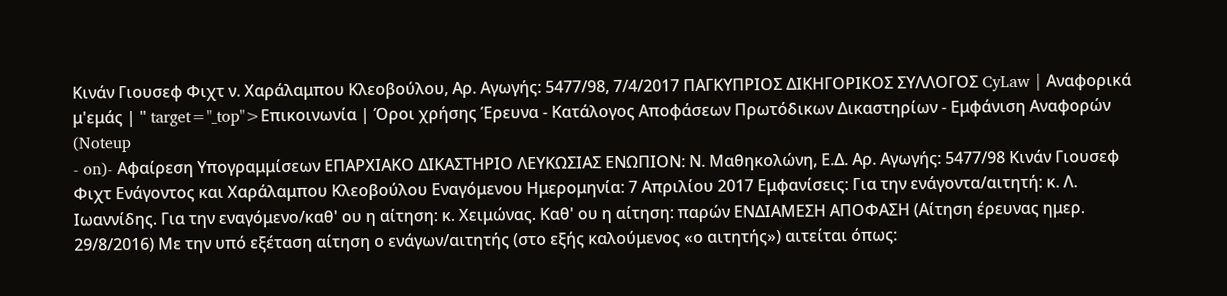Κινάν Γιουσεφ Φιχτ ν. Χαράλαμπου Κλεοβούλου, Αρ. Αγωγής: 5477/98, 7/4/2017 ΠΑΓΚΥΠΡΙΟΣ ΔΙΚΗΓΟΡΙΚΟΣ ΣΥΛΛΟΓΟΣ CyLaw | Αναφορικά μ'εμάς | " target="_top">Επικοινωνία | Όροι χρήσης Έρευνα - Κατάλογος Αποφάσεων Πρωτόδικων Δικαστηρίων - Εμφάνιση Αναφορών (Noteup
- on)- Αφαίρεση Υπογραμμίσεων ΕΠΑΡΧΙΑΚΟ ΔΙΚΑΣΤΗΡΙΟ ΛΕΥΚΩΣΙΑΣ ΕΝΩΠΙΟΝ: Ν. Μαθηκολώνη, Ε.Δ. Αρ. Αγωγής: 5477/98 Κινάν Γιουσεφ Φιχτ Ενάγοντος και Χαράλαμπου Κλεοβούλου Εναγόμενου Ημερομηνία: 7 Απριλίου 2017 Εμφανίσεις: Για την ενάγοντα/αιτητή: κ. Λ. Ιωαννίδης. Για την εναγόμενο/καθ' ου η αίτηση: κ. Χειμώνας. Καθ' ου η αίτηση: παρών ΕΝΔΙΑΜΕΣΗ ΑΠΟΦΑΣΗ (Αίτηση έρευνας ημερ. 29/8/2016) Με την υπό εξέταση αίτηση ο ενάγων/αιτητής (στο εξής καλούμενος «ο αιτητής») αιτείται όπως: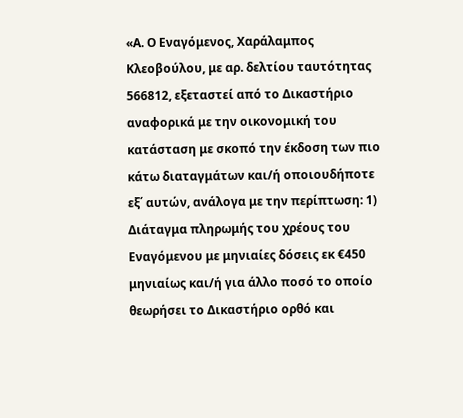«Α. Ο Εναγόμενος, Χαράλαμπος Κλεοβούλου, με αρ. δελτίου ταυτότητας 566812, εξεταστεί από το Δικαστήριο αναφορικά με την οικονομική του κατάσταση με σκοπό την έκδοση των πιο κάτω διαταγμάτων και/ή οποιουδήποτε εξ΄ αυτών, ανάλογα με την περίπτωση: 1) Διάταγμα πληρωμής του χρέους του Εναγόμενου με μηνιαίες δόσεις εκ €450 μηνιαίως και/ή για άλλο ποσό το οποίο θεωρήσει το Δικαστήριο ορθό και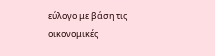εύλογο με βάση τις οικονομικές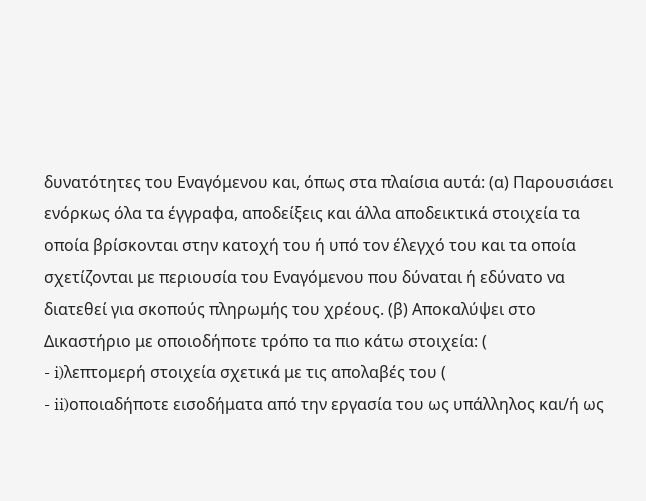δυνατότητες του Εναγόμενου και, όπως στα πλαίσια αυτά: (α) Παρουσιάσει ενόρκως όλα τα έγγραφα, αποδείξεις και άλλα αποδεικτικά στοιχεία τα οποία βρίσκονται στην κατοχή του ή υπό τον έλεγχό του και τα οποία σχετίζονται με περιουσία του Εναγόμενου που δύναται ή εδύνατο να διατεθεί για σκοπούς πληρωμής του χρέους. (β) Αποκαλύψει στο Δικαστήριο με οποιοδήποτε τρόπο τα πιο κάτω στοιχεία: (
- i)λεπτομερή στοιχεία σχετικά με τις απολαβές του (
- ii)οποιαδήποτε εισοδήματα από την εργασία του ως υπάλληλος και/ή ως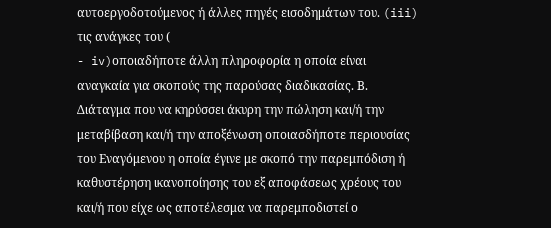αυτοεργοδοτούμενος ή άλλες πηγές εισοδημάτων του. (iii) τις ανάγκες του (
- iv)οποιαδήποτε άλλη πληροφορία η οποία είναι αναγκαία για σκοπούς της παρούσας διαδικασίας. Β. Διάταγμα που να κηρύσσει άκυρη την πώληση και/ή την μεταβίβαση και/ή την αποξένωση οποιασδήποτε περιουσίας του Εναγόμενου η οποία έγινε με σκοπό την παρεμπόδιση ή καθυστέρηση ικανοποίησης του εξ αποφάσεως χρέους του και/ή που είχε ως αποτέλεσμα να παρεμποδιστεί ο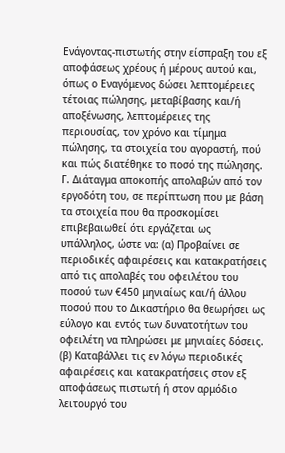Ενάγοντας-πιστωτής στην είσπραξη του εξ αποφάσεως χρέους ή μέρους αυτού και, όπως ο Εναγόμενος δώσει λεπτομέρειες τέτοιας πώλησης, μεταβίβασης και/ή αποξένωσης, λεπτομέρειες της περιουσίας, τον χρόνο και τίμημα πώλησης, τα στοιχεία του αγοραστή, πού και πώς διατέθηκε το ποσό της πώλησης. Γ. Διάταγμα αποκοπής απολαβών από τον εργοδότη του, σε περίπτωση που με βάση τα στοιχεία που θα προσκομίσει επιβεβαιωθεί ότι εργάζεται ως υπάλληλος, ώστε να: (α) Προβαίνει σε περιοδικές αφαιρέσεις και κατακρατήσεις από τις απολαβές του οφειλέτου του ποσού των €450 μηνιαίως και/ή άλλου ποσού που το Δικαστήριο θα θεωρήσει ως εύλογο και εντός των δυνατοτήτων του οφειλέτη να πληρώσει με μηνιαίες δόσεις. (β) Καταβάλλει τις εν λόγω περιοδικές αφαιρέσεις και κατακρατήσεις στον εξ αποφάσεως πιστωτή ή στον αρμόδιο λειτουργό του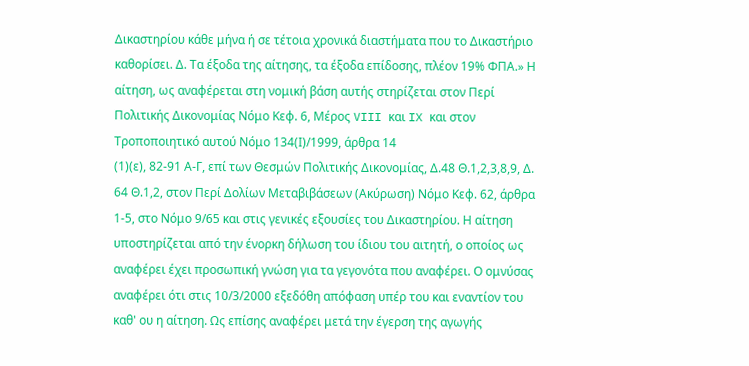Δικαστηρίου κάθε μήνα ή σε τέτοια χρονικά διαστήματα που το Δικαστήριο καθορίσει. Δ. Τα έξοδα της αίτησης, τα έξοδα επίδοσης, πλέον 19% ΦΠΑ.» Η αίτηση, ως αναφέρεται στη νομική βάση αυτής στηρίζεται στον Περί Πολιτικής Δικονομίας Νόμο Κεφ. 6, Μέρος VIII και IX και στον Τροποποιητικό αυτού Νόμο 134(Ι)/1999, άρθρα 14
(1)(ε), 82-91 Α-Γ, επί των Θεσμών Πολιτικής Δικονομίας, Δ.48 Θ.1,2,3,8,9, Δ. 64 Θ.1,2, στον Περί Δολίων Μεταβιβάσεων (Ακύρωση) Νόμο Κεφ. 62, άρθρα 1-5, στο Νόμο 9/65 και στις γενικές εξουσίες του Δικαστηρίου. Η αίτηση υποστηρίζεται από την ένορκη δήλωση του ίδιου του αιτητή, ο οποίος ως αναφέρει έχει προσωπική γνώση για τα γεγονότα που αναφέρει. Ο ομνύσας αναφέρει ότι στις 10/3/2000 εξεδόθη απόφαση υπέρ του και εναντίον του καθ' ου η αίτηση. Ως επίσης αναφέρει μετά την έγερση της αγωγής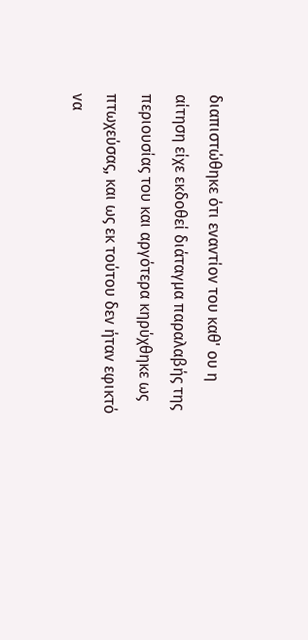διαπιστώθηκε ότι εναντίον του καθ' ου η αίτηση είχε εκδοθεί διάταγμα παραλαβής της περιουσίας του και αργότερα κηρύχθηκε ως πτωχεύσας, και ως εκ τούτου δεν ήταν εφικτό να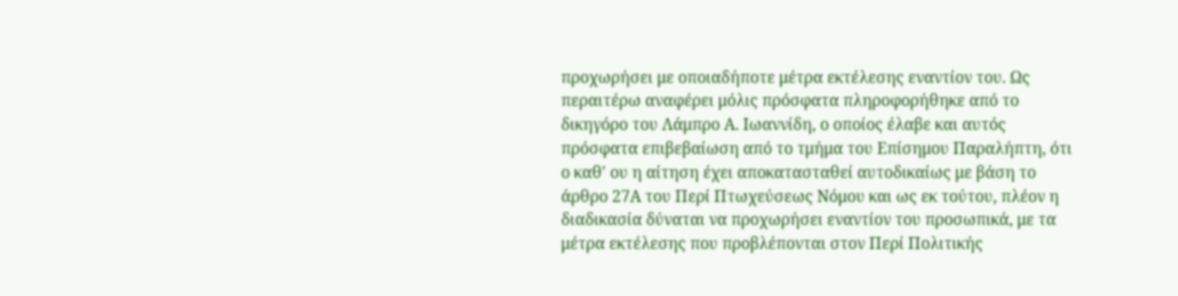προχωρήσει με οποιαδήποτε μέτρα εκτέλεσης εναντίον του. Ως περαιτέρω αναφέρει μόλις πρόσφατα πληροφορήθηκε από το δικηγόρο του Λάμπρο Α. Ιωαννίδη, ο οποίος έλαβε και αυτός πρόσφατα επιβεβαίωση από το τμήμα του Επίσημου Παραλήπτη, ότι ο καθ' ου η αίτηση έχει αποκατασταθεί αυτοδικαίως με βάση το άρθρο 27Α του Περί Πτωχεύσεως Νόμου και ως εκ τούτου, πλέον η διαδικασία δύναται να προχωρήσει εναντίον του προσωπικά, με τα μέτρα εκτέλεσης που προβλέπονται στον Περί Πολιτικής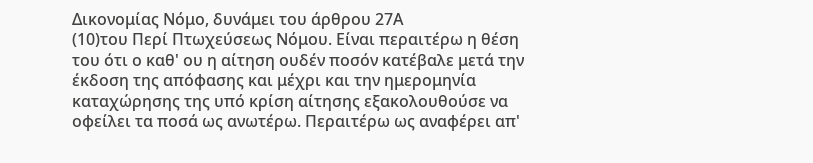Δικονομίας Νόμο, δυνάμει του άρθρου 27Α
(10)του Περί Πτωχεύσεως Νόμου. Είναι περαιτέρω η θέση του ότι ο καθ' ου η αίτηση ουδέν ποσόν κατέβαλε μετά την έκδοση της απόφασης και μέχρι και την ημερομηνία καταχώρησης της υπό κρίση αίτησης εξακολουθούσε να οφείλει τα ποσά ως ανωτέρω. Περαιτέρω ως αναφέρει απ'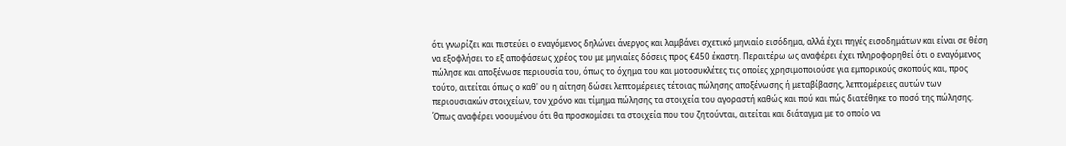ότι γνωρίζει και πιστεύει ο εναγόμενος δηλώνει άνεργος και λαμβάνει σχετικό μηνιαίο εισόδημα, αλλά έχει πηγές εισοδημάτων και είναι σε θέση να εξοφλήσει το εξ αποφάσεως χρέος του με μηνιαίες δόσεις προς €450 έκαστη. Περαιτέρω ως αναφέρει έχει πληροφορηθεί ότι ο εναγόμενος πώλησε και αποξένωσε περιουσία του, όπως το όχημα του και μοτοσυκλέτες τις οποίες χρησιμοποιούσε για εμπορικούς σκοπούς και, προς τούτο, αιτείται όπως ο καθ' ου η αίτηση δώσει λεπτομέρειες τέτοιας πώλησης αποξένωσης ή μεταβίβασης, λεπτομέρειες αυτών των περιουσιακών στοιχείων, τον χρόνο και τίμημα πώλησης τα στοιχεία του αγοραστή καθώς και πού και πώς διατέθηκε το ποσό της πώλησης. Όπως αναφέρει νοουμένου ότι θα προσκομίσει τα στοιχεία που του ζητούνται, αιτείται και διάταγμα με το οποίο να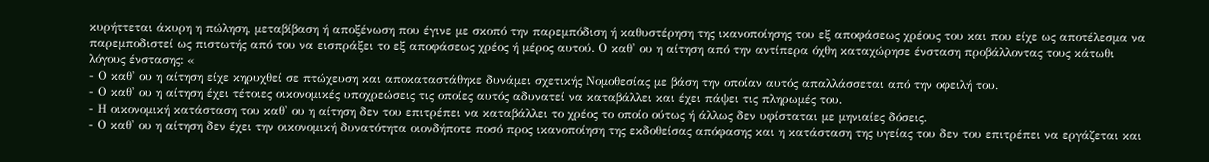κυρήττεται άκυρη η πώληση, μεταβίβαση ή αποξένωση που έγινε με σκοπό την παρεμπόδιση ή καθυστέρηση της ικανοποίησης του εξ αποφάσεως χρέους του και που είχε ως αποτέλεσμα να παρεμποδιστεί ως πιστωτής από του να εισπράξει το εξ αποφάσεως χρέος ή μέρος αυτού. Ο καθ' ου η αίτηση από την αντίπερα όχθη καταχώρησε ένσταση προβάλλοντας τους κάτωθι λόγους ένστασης: «
- Ο καθ' ου η αίτηση είχε κηρυχθεί σε πτώχευση και αποκαταστάθηκε δυνάμει σχετικής Νομοθεσίας με βάση την οποίαν αυτός απαλλάσσεται από την οφειλή του.
- Ο καθ' ου η αίτηση έχει τέτοιες οικονομικές υποχρεώσεις τις οποίες αυτός αδυνατεί να καταβάλλει και έχει πάψει τις πληρωμές του.
- Η οικονομική κατάσταση του καθ' ου η αίτηση δεν του επιτρέπει να καταβάλλει το χρέος το οποίο ούτως ή άλλως δεν υφίσταται με μηνιαίες δόσεις.
- Ο καθ' ου η αίτηση δεν έχει την οικονομική δυνατότητα οιονδήποτε ποσό προς ικανοποίηση της εκδοθείσας απόφασης και η κατάσταση της υγείας του δεν του επιτρέπει να εργάζεται και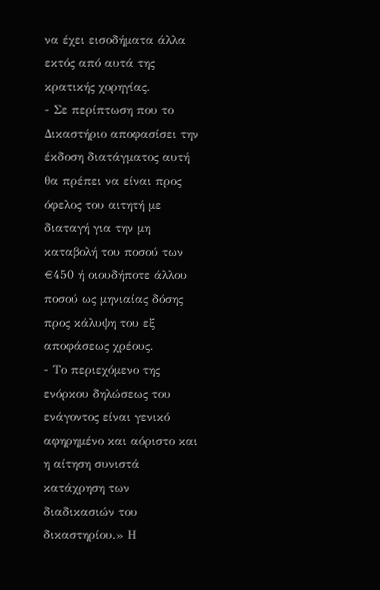να έχει εισοδήματα άλλα εκτός από αυτά της κρατικής χορηγίας.
- Σε περίπτωση που το Δικαστήριο αποφασίσει την έκδοση διατάγματος αυτή θα πρέπει να είναι προς όφελος του αιτητή με διαταγή για την μη καταβολή του ποσού των €450 ή οιουδήποτε άλλου ποσού ως μηνιαίας δόσης προς κάλυψη του εξ αποφάσεως χρέους.
- Το περιεχόμενο της ενόρκου δηλώσεως του ενάγοντος είναι γενικό αφηρημένο και αόριστο και η αίτηση συνιστά κατάχρηση των διαδικασιών του δικαστηρίου.» Η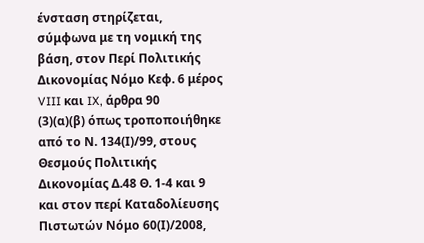ένσταση στηρίζεται, σύμφωνα με τη νομική της βάση, στον Περί Πολιτικής Δικονομίας Νόμο Κεφ. 6 μέρος VIII και IX, άρθρα 90
(3)(α)(β) όπως τροποποιήθηκε από το Ν. 134(Ι)/99, στους Θεσμούς Πολιτικής Δικονομίας Δ.48 Θ. 1-4 και 9 και στον περί Καταδολίευσης Πιστωτών Νόμο 60(Ι)/2008,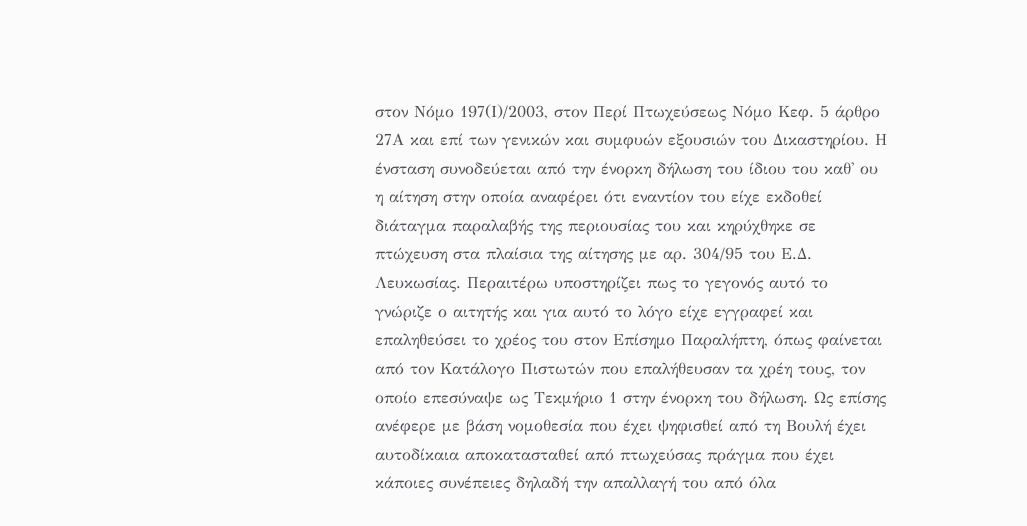στον Νόμο 197(Ι)/2003, στον Περί Πτωχεύσεως Νόμο Κεφ. 5 άρθρο 27Α και επί των γενικών και συμφυών εξουσιών του Δικαστηρίου. Η ένσταση συνοδεύεται από την ένορκη δήλωση του ίδιου του καθ' ου η αίτηση στην οποία αναφέρει ότι εναντίον του είχε εκδοθεί διάταγμα παραλαβής της περιουσίας του και κηρύχθηκε σε πτώχευση στα πλαίσια της αίτησης με αρ. 304/95 του Ε.Δ. Λευκωσίας. Περαιτέρω υποστηρίζει πως το γεγονός αυτό το γνώριζε ο αιτητής και για αυτό το λόγο είχε εγγραφεί και επαληθεύσει το χρέος του στον Επίσημο Παραλήπτη, όπως φαίνεται από τον Κατάλογο Πιστωτών που επαλήθευσαν τα χρέη τους, τον οποίο επεσύναψε ως Τεκμήριο 1 στην ένορκη του δήλωση. Ως επίσης ανέφερε με βάση νομοθεσία που έχει ψηφισθεί από τη Βουλή έχει αυτοδίκαια αποκατασταθεί από πτωχεύσας πράγμα που έχει κάποιες συνέπειες δηλαδή την απαλλαγή του από όλα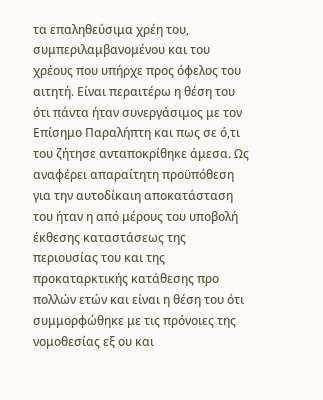τα επαληθεύσιμα χρέη του, συμπεριλαμβανομένου και του χρέους που υπήρχε προς όφελος του αιτητή. Είναι περαιτέρω η θέση του ότι πάντα ήταν συνεργάσιμος με τον Επίσημο Παραλήπτη και πως σε ό,τι του ζήτησε ανταποκρίθηκε άμεσα. Ως αναφέρει απαραίτητη προϋπόθεση για την αυτοδίκαιη αποκατάσταση του ήταν η από μέρους του υποβολή έκθεσης καταστάσεως της περιουσίας του και της προκαταρκτικής κατάθεσης προ πολλών ετών και είναι η θέση του ότι συμμορφώθηκε με τις πρόνοιες της νομοθεσίας εξ ου και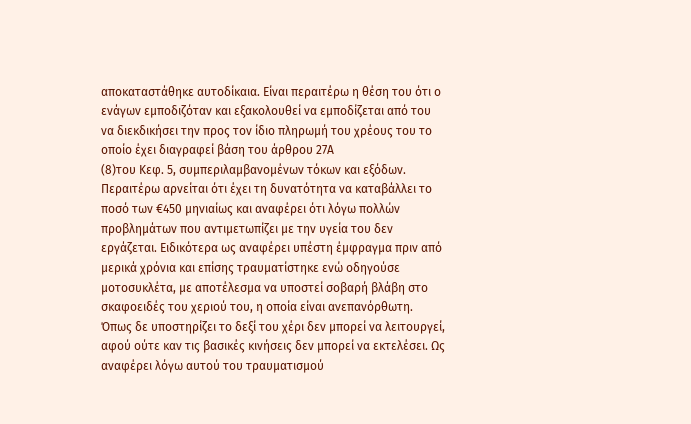αποκαταστάθηκε αυτοδίκαια. Είναι περαιτέρω η θέση του ότι ο ενάγων εμποδιζόταν και εξακολουθεί να εμποδίζεται από του να διεκδικήσει την προς τον ίδιο πληρωμή του χρέους του το οποίο έχει διαγραφεί βάση του άρθρου 27Α
(8)του Κεφ. 5, συμπεριλαμβανομένων τόκων και εξόδων. Περαιτέρω αρνείται ότι έχει τη δυνατότητα να καταβάλλει το ποσό των €450 μηνιαίως και αναφέρει ότι λόγω πολλών προβλημάτων που αντιμετωπίζει με την υγεία του δεν εργάζεται. Ειδικότερα ως αναφέρει υπέστη έμφραγμα πριν από μερικά χρόνια και επίσης τραυματίστηκε ενώ οδηγούσε μοτοσυκλέτα, με αποτέλεσμα να υποστεί σοβαρή βλάβη στο σκαφοειδές του χεριού του, η οποία είναι ανεπανόρθωτη. Όπως δε υποστηρίζει το δεξί του χέρι δεν μπορεί να λειτουργεί, αφού ούτε καν τις βασικές κινήσεις δεν μπορεί να εκτελέσει. Ως αναφέρει λόγω αυτού του τραυματισμού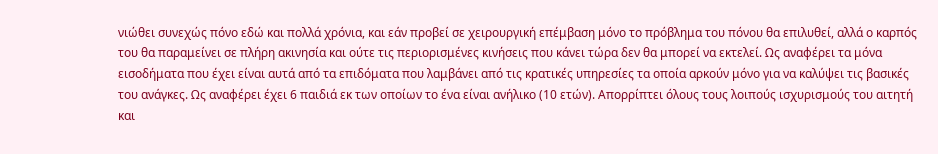νιώθει συνεχώς πόνο εδώ και πολλά χρόνια, και εάν προβεί σε χειρουργική επέμβαση μόνο το πρόβλημα του πόνου θα επιλυθεί, αλλά ο καρπός του θα παραμείνει σε πλήρη ακινησία και ούτε τις περιορισμένες κινήσεις που κάνει τώρα δεν θα μπορεί να εκτελεί. Ως αναφέρει τα μόνα εισοδήματα που έχει είναι αυτά από τα επιδόματα που λαμβάνει από τις κρατικές υπηρεσίες τα οποία αρκούν μόνο για να καλύψει τις βασικές του ανάγκες. Ως αναφέρει έχει 6 παιδιά εκ των οποίων το ένα είναι ανήλικο (10 ετών). Απορρίπτει όλους τους λοιπούς ισχυρισμούς του αιτητή και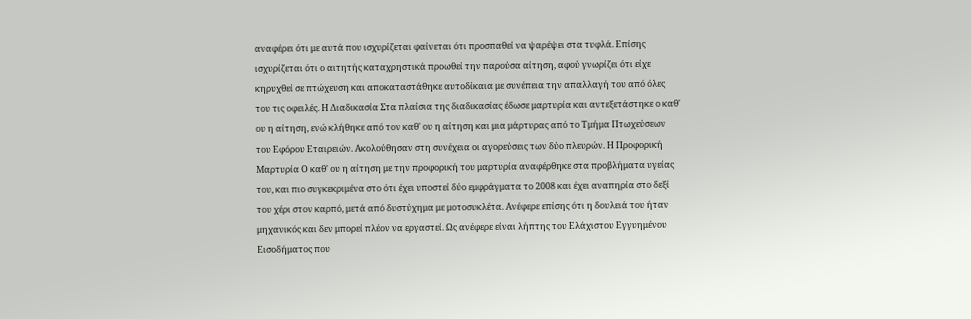αναφέρει ότι με αυτά που ισχυρίζεται φαίνεται ότι προσπαθεί να ψαρέψει στα τυφλά. Επίσης ισχυρίζεται ότι ο αιτητής καταχρηστικά προωθεί την παρούσα αίτηση, αφού γνωρίζει ότι είχε κηρυχθεί σε πτώχευση και αποκαταστάθηκε αυτοδίκαια με συνέπεια την απαλλαγή του από όλες του τις οφειλές. Η Διαδικασία Στα πλαίσια της διαδικασίας έδωσε μαρτυρία και αντεξετάστηκε ο καθ' ου η αίτηση, ενώ κλήθηκε από τον καθ' ου η αίτηση και μια μάρτυρας από το Τμήμα Πτωχεύσεων του Εφόρου Εταιρειών. Ακολούθησαν στη συνέχεια οι αγορεύσεις των δύο πλευρών. Η Προφορική Μαρτυρία Ο καθ' ου η αίτηση με την προφορική του μαρτυρία αναφέρθηκε στα προβλήματα υγείας του, και πιο συγκεκριμένα στο ότι έχει υποστεί δύο εμφράγματα το 2008 και έχει αναπηρία στο δεξί του χέρι στον καρπό, μετά από δυστύχημα με μοτοσυκλέτα. Ανέφερε επίσης ότι η δουλειά του ήταν μηχανικός και δεν μπορεί πλέον να εργαστεί. Ως ανέφερε είναι λήπτης του Ελάχιστου Εγγυημένου Εισοδήματος που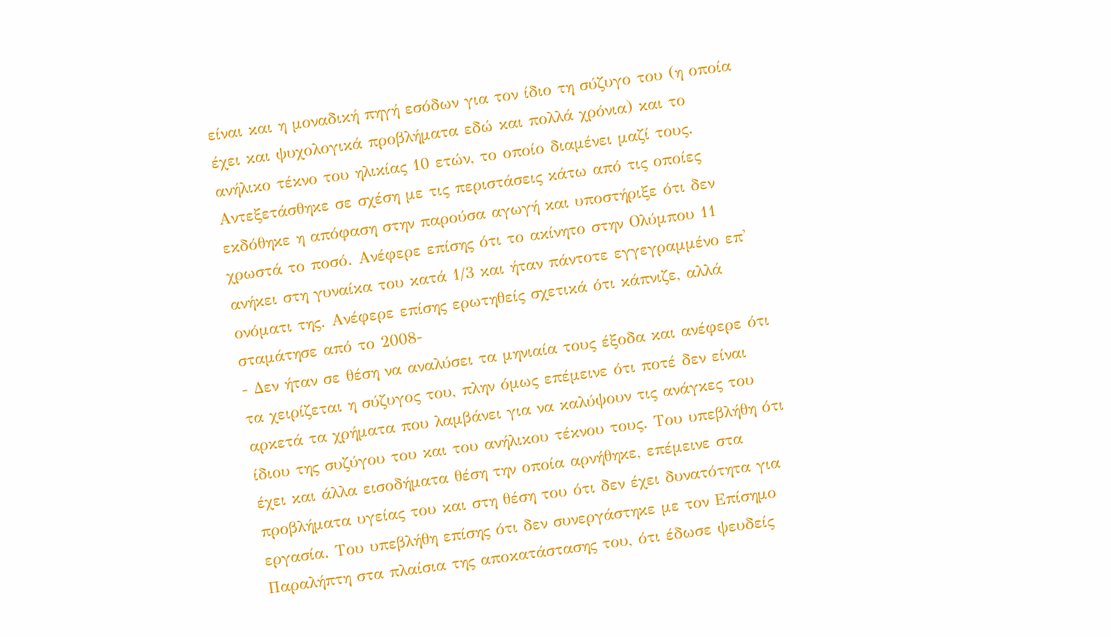είναι και η μοναδική πηγή εσόδων για τον ίδιο τη σύζυγο του (η οποία έχει και ψυχολογικά προβλήματα εδώ και πολλά χρόνια) και το ανήλικο τέκνο του ηλικίας 10 ετών, το οποίο διαμένει μαζί τους. Αντεξετάσθηκε σε σχέση με τις περιστάσεις κάτω από τις οποίες εκδόθηκε η απόφαση στην παρούσα αγωγή και υποστήριξε ότι δεν χρωστά το ποσό. Ανέφερε επίσης ότι το ακίνητο στην Ολύμπου 11 ανήκει στη γυναίκα του κατά 1/3 και ήταν πάντοτε εγγεγραμμένο επ' ονόματι της. Ανέφερε επίσης ερωτηθείς σχετικά ότι κάπνιζε, αλλά σταμάτησε από το 2008-
- Δεν ήταν σε θέση να αναλύσει τα μηνιαία τους έξοδα και ανέφερε ότι τα χειρίζεται η σύζυγος του, πλην όμως επέμεινε ότι ποτέ δεν είναι αρκετά τα χρήματα που λαμβάνει για να καλύψουν τις ανάγκες του ίδιου της συζύγου του και του ανήλικου τέκνου τους. Του υπεβλήθη ότι έχει και άλλα εισοδήματα θέση την οποία αρνήθηκε, επέμεινε στα προβλήματα υγείας του και στη θέση του ότι δεν έχει δυνατότητα για εργασία. Του υπεβλήθη επίσης ότι δεν συνεργάστηκε με τον Επίσημο Παραλήπτη στα πλαίσια της αποκατάστασης του, ότι έδωσε ψευδείς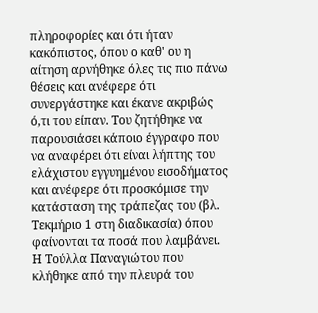πληροφορίες και ότι ήταν κακόπιστος, όπου ο καθ' ου η αίτηση αρνήθηκε όλες τις πιο πάνω θέσεις και ανέφερε ότι συνεργάστηκε και έκανε ακριβώς ό,τι του είπαν. Του ζητήθηκε να παρουσιάσει κάποιο έγγραφο που να αναφέρει ότι είναι λήπτης του ελάχιστου εγγυημένου εισοδήματος και ανέφερε ότι προσκόμισε την κατάσταση της τράπεζας του (βλ. Τεκμήριο 1 στη διαδικασία) όπου φαίνονται τα ποσά που λαμβάνει. Η Τούλλα Παναγιώτου που κλήθηκε από την πλευρά του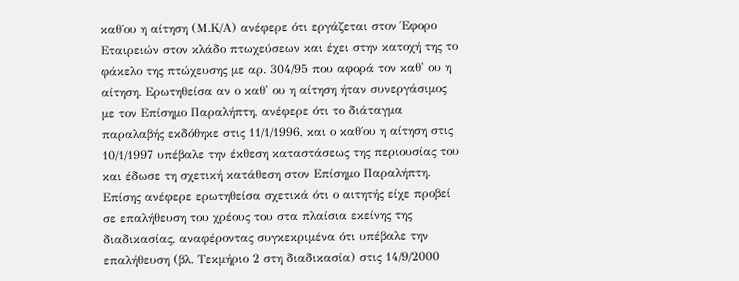καθ΄ου η αίτηση (Μ.Κ/Α) ανέφερε ότι εργάζεται στον Έφορο Εταιρειών στον κλάδο πτωχεύσεων και έχει στην κατοχή της το φάκελο της πτώχευσης με αρ. 304/95 που αφορά τον καθ' ου η αίτηση. Ερωτηθείσα αν ο καθ' ου η αίτηση ήταν συνεργάσιμος με τον Επίσημο Παραλήπτη, ανέφερε ότι το διάταγμα παραλαβής εκδόθηκε στις 11/1/1996, και ο καθ΄ου η αίτηση στις 10/1/1997 υπέβαλε την έκθεση καταστάσεως της περιουσίας του και έδωσε τη σχετική κατάθεση στον Eπίσημο Παραλήπτη. Επίσης ανέφερε ερωτηθείσα σχετικά ότι ο αιτητής είχε προβεί σε επαλήθευση του χρέους του στα πλαίσια εκείνης της διαδικασίας, αναφέροντας συγκεκριμένα ότι υπέβαλε την επαλήθευση (βλ. Τεκμήριο 2 στη διαδικασία) στις 14/9/2000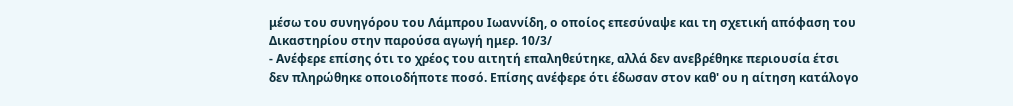μέσω του συνηγόρου του Λάμπρου Ιωαννίδη, ο οποίος επεσύναψε και τη σχετική απόφαση του Δικαστηρίου στην παρούσα αγωγή ημερ. 10/3/
- Ανέφερε επίσης ότι το χρέος του αιτητή επαληθεύτηκε, αλλά δεν ανεβρέθηκε περιουσία έτσι δεν πληρώθηκε οποιοδήποτε ποσό. Επίσης ανέφερε ότι έδωσαν στον καθ' ου η αίτηση κατάλογο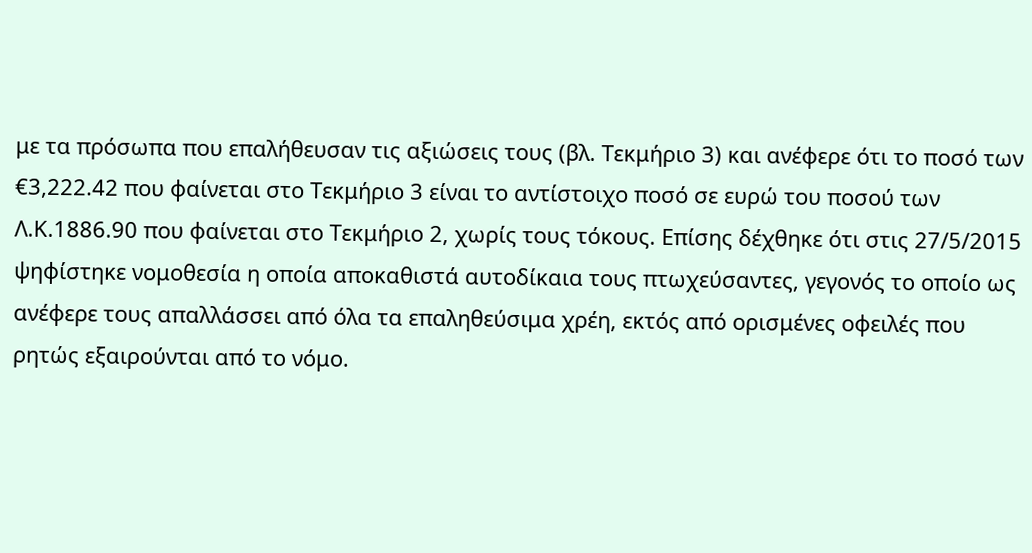με τα πρόσωπα που επαλήθευσαν τις αξιώσεις τους (βλ. Τεκμήριο 3) και ανέφερε ότι το ποσό των €3,222.42 που φαίνεται στο Τεκμήριο 3 είναι το αντίστοιχο ποσό σε ευρώ του ποσού των Λ.Κ.1886.90 που φαίνεται στο Τεκμήριο 2, χωρίς τους τόκους. Επίσης δέχθηκε ότι στις 27/5/2015 ψηφίστηκε νομοθεσία η οποία αποκαθιστά αυτοδίκαια τους πτωχεύσαντες, γεγονός το οποίο ως ανέφερε τους απαλλάσσει από όλα τα επαληθεύσιμα χρέη, εκτός από ορισμένες οφειλές που ρητώς εξαιρούνται από το νόμο.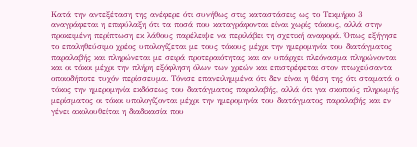Κατά την αντεξέταση της ανέφερε ότι συνήθως στις καταστάσεις ως το Τεκμήριο 3 αναγράφεται η επιφύλαξη ότι τα ποσά που καταγράφονται είναι χωρίς τόκους, αλλά στην προκειμένη περίπτωση εκ λάθους παρέλειψε να περιλάβει τη σχετική αναφορά. Όπως εξήγησε το επαληθεύσιμο χρέος υπολογίζεται με τους τόκους μέχρι την ημερομηνία του διατάγματος παραλαβής και πληρώνεται με σειρά προτεραιότητας και αν υπάρχει πλεόνασμα πληρώνονται και οι τόκοι μέχρι την πλήρη εξόφληση όλων των χρεών και επιστρέφεται στον πτωχεύσαντα οποιοδήποτε τυχόν περίσσευμα. Τόνισε επανειλημμένα ότι δεν είναι η θέση της ότι σταματά ο τόκος την ημερομηνία εκδόσεως του διατάγματος παραλαβής, αλλά ότι για σκοπούς πληρωμής μερίσματος οι τόκοι υπολογίζονται μέχρι την ημερομηνία του διατάγματος παραλαβής και εν γένει ακολουθείται η διαδικασία που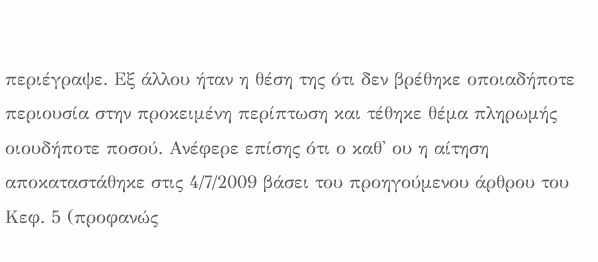περιέγραψε. Εξ άλλου ήταν η θέση της ότι δεν βρέθηκε οποιαδήποτε περιουσία στην προκειμένη περίπτωση και τέθηκε θέμα πληρωμής οιουδήποτε ποσού. Ανέφερε επίσης ότι ο καθ' ου η αίτηση αποκαταστάθηκε στις 4/7/2009 βάσει του προηγούμενου άρθρου του Κεφ. 5 (προφανώς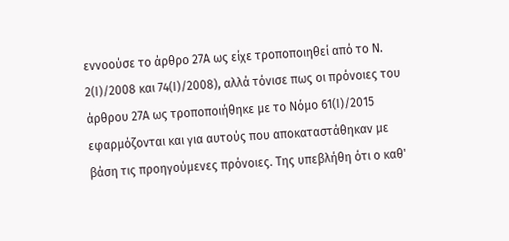εννοούσε το άρθρο 27Α ως είχε τροποποιηθεί από το Ν. 2(Ι)/2008 και 74(Ι)/2008), αλλά τόνισε πως οι πρόνοιες του άρθρου 27Α ως τροποποιήθηκε με το Νόμο 61(Ι)/2015 εφαρμόζονται και για αυτούς που αποκαταστάθηκαν με βάση τις προηγούμενες πρόνοιες. Της υπεβλήθη ότι ο καθ'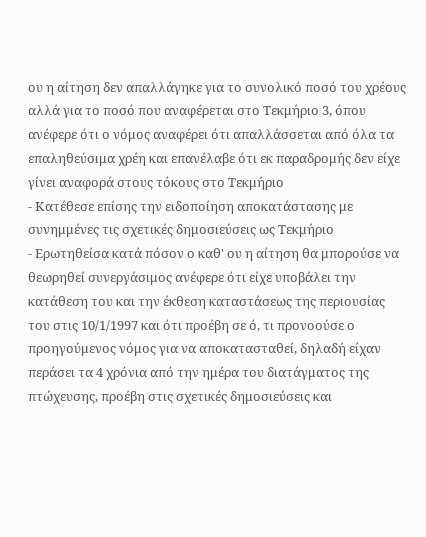ου η αίτηση δεν απαλλάγηκε για το συνολικό ποσό του χρέους αλλά για το ποσό που αναφέρεται στο Τεκμήριο 3, όπου ανέφερε ότι ο νόμος αναφέρει ότι απαλλάσσεται από όλα τα επαληθεύσιμα χρέη και επανέλαβε ότι εκ παραδρομής δεν είχε γίνει αναφορά στους τόκους στο Τεκμήριο
- Κατέθεσε επίσης την ειδοποίηση αποκατάστασης με συνημμένες τις σχετικές δημοσιεύσεις ως Τεκμήριο
- Ερωτηθείσα κατά πόσον ο καθ' ου η αίτηση θα μπορούσε να θεωρηθεί συνεργάσιμος ανέφερε ότι είχε υποβάλει την κατάθεση του και την έκθεση καταστάσεως της περιουσίας του στις 10/1/1997 και ότι προέβη σε ό, τι προνοούσε ο προηγούμενος νόμος για να αποκατασταθεί, δηλαδή είχαν περάσει τα 4 χρόνια από την ημέρα του διατάγματος της πτώχευσης, προέβη στις σχετικές δημοσιεύσεις και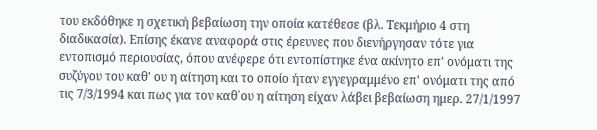του εκδόθηκε η σχετική βεβαίωση την οποία κατέθεσε (βλ. Τεκμήριο 4 στη διαδικασία). Επίσης έκανε αναφορά στις έρευνες που διενήργησαν τότε για εντοπισμό περιουσίας, όπου ανέφερε ότι εντοπίστηκε ένα ακίνητο επ' ονόματι της συζύγου του καθ' ου η αίτηση και το οποίο ήταν εγγεγραμμένο επ' ονόματι της από τις 7/3/1994 και πως για τον καθ΄ου η αίτηση είχαν λάβει βεβαίωση ημερ. 27/1/1997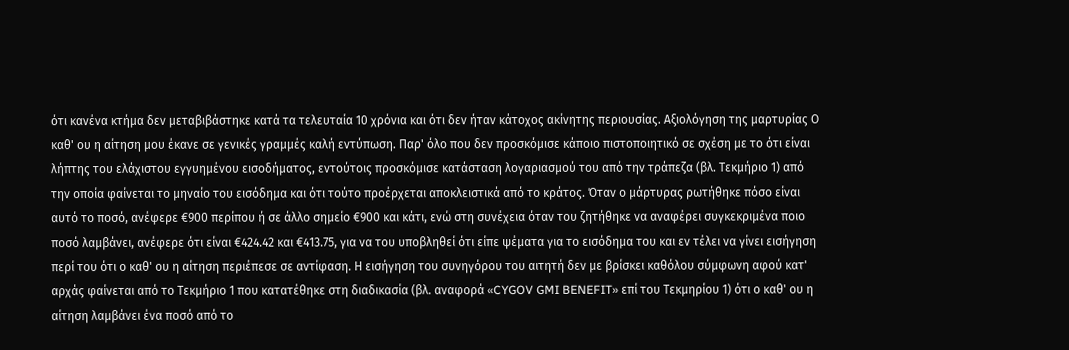ότι κανένα κτήμα δεν μεταβιβάστηκε κατά τα τελευταία 10 χρόνια και ότι δεν ήταν κάτοχος ακίνητης περιουσίας. Αξιολόγηση της μαρτυρίας Ο καθ' ου η αίτηση μου έκανε σε γενικές γραμμές καλή εντύπωση. Παρ' όλο που δεν προσκόμισε κάποιο πιστοποιητικό σε σχέση με το ότι είναι λήπτης του ελάχιστου εγγυημένου εισοδήματος, εντούτοις προσκόμισε κατάσταση λογαριασμού του από την τράπεζα (βλ. Τεκμήριο 1) από την οποία φαίνεται το μηναίο του εισόδημα και ότι τούτο προέρχεται αποκλειστικά από το κράτος. Όταν ο μάρτυρας ρωτήθηκε πόσο είναι αυτό το ποσό, ανέφερε €900 περίπου ή σε άλλο σημείο €900 και κάτι, ενώ στη συνέχεια όταν του ζητήθηκε να αναφέρει συγκεκριμένα ποιο ποσό λαμβάνει, ανέφερε ότι είναι €424.42 και €413.75, για να του υποβληθεί ότι είπε ψέματα για το εισόδημα του και εν τέλει να γίνει εισήγηση περί του ότι ο καθ' ου η αίτηση περιέπεσε σε αντίφαση. Η εισήγηση του συνηγόρου του αιτητή δεν με βρίσκει καθόλου σύμφωνη αφού κατ' αρχάς φαίνεται από το Τεκμήριο 1 που κατατέθηκε στη διαδικασία (βλ. αναφορά «CYGOV GMI BENEFIT» επί του Τεκμηρίου 1) ότι ο καθ' ου η αίτηση λαμβάνει ένα ποσό από το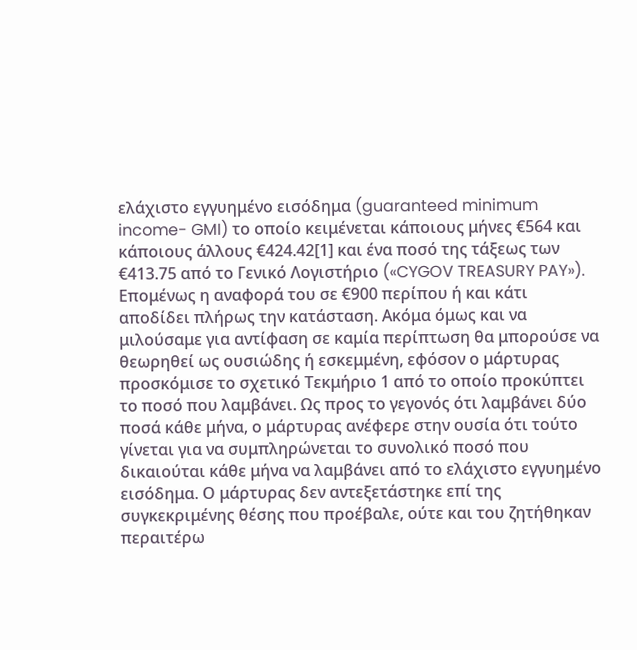ελάχιστο εγγυημένο εισόδημα (guaranteed minimum income- GMI) το οποίο κειμένεται κάποιους μήνες €564 και κάποιους άλλους €424.42[1] και ένα ποσό της τάξεως των €413.75 από το Γενικό Λογιστήριο («CYGOV TREASURY PAY»). Επομένως η αναφορά του σε €900 περίπου ή και κάτι αποδίδει πλήρως την κατάσταση. Ακόμα όμως και να μιλούσαμε για αντίφαση σε καμία περίπτωση θα μπορούσε να θεωρηθεί ως ουσιώδης ή εσκεμμένη, εφόσον ο μάρτυρας προσκόμισε το σχετικό Τεκμήριο 1 από το οποίο προκύπτει το ποσό που λαμβάνει. Ως προς το γεγονός ότι λαμβάνει δύο ποσά κάθε μήνα, ο μάρτυρας ανέφερε στην ουσία ότι τούτο γίνεται για να συμπληρώνεται το συνολικό ποσό που δικαιούται κάθε μήνα να λαμβάνει από το ελάχιστο εγγυημένο εισόδημα. Ο μάρτυρας δεν αντεξετάστηκε επί της συγκεκριμένης θέσης που προέβαλε, ούτε και του ζητήθηκαν περαιτέρω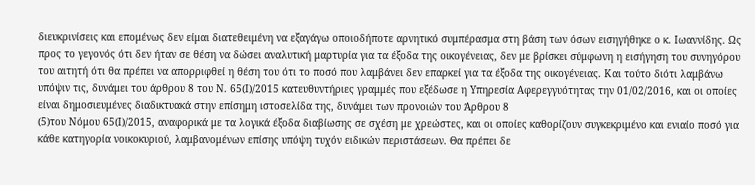διευκρινίσεις και επομένως δεν είμαι διατεθειμένη να εξαγάγω οποιοδήποτε αρνητικό συμπέρασμα στη βάση των όσων εισηγήθηκε ο κ. Ιωαννίδης. Ως προς το γεγονός ότι δεν ήταν σε θέση να δώσει αναλυτική μαρτυρία για τα έξοδα της οικογένειας, δεν με βρίσκει σύμφωνη η εισήγηση του συνηγόρου του αιτητή ότι θα πρέπει να απορριφθεί η θέση του ότι το ποσό που λαμβάνει δεν επαρκεί για τα έξοδα της οικογένειας. Και τούτο διότι λαμβάνω υπόψιν τις, δυνάμει του άρθρου 8 του Ν. 65(Ι)/2015 κατευθυντήριες γραμμές που εξέδωσε η Υπηρεσία Αφερεγγυότητας την 01/02/2016, και οι οποίες είναι δημοσιευμένες διαδικτυακά στην επίσημη ιστοσελίδα της, δυνάμει των προνοιών του Άρθρου 8
(5)του Νόμου 65(Ι)/2015, αναφορικά με τα λογικά έξοδα διαβίωσης σε σχέση με χρεώστες, και οι οποίες καθορίζουν συγκεκριμένο και ενιαίο ποσό για κάθε κατηγορία νοικοκυριού, λαμβανομένων επίσης υπόψη τυχόν ειδικών περιστάσεων. Θα πρέπει δε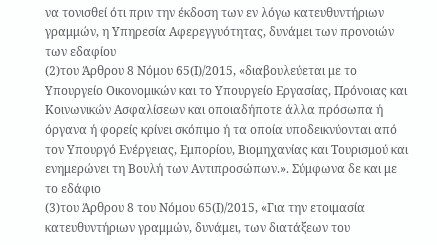να τονισθεί ότι πριν την έκδοση των εν λόγω κατευθυντήριων γραμμών, η Υπηρεσία Αφερεγγυότητας, δυνάμει των προνοιών των εδαφίου
(2)του Άρθρου 8 Νόμου 65(Ι)/2015, «διαβουλεύεται με το Υπουργείο Οικονομικών και το Υπουργείο Εργασίας, Πρόνοιας και Κοινωνικών Ασφαλίσεων και οποιαδήποτε άλλα πρόσωπα ή όργανα ή φορείς κρίνει σκόπιμο ή τα οποία υποδεικνύονται από τον Υπουργό Ενέργειας, Εμπορίου, Βιομηχανίας και Τουρισμού και ενημερώνει τη Βουλή των Αντιπροσώπων.». Σύμφωνα δε και με το εδάφιο
(3)του Άρθρου 8 του Νόμου 65(Ι)/2015, «Για την ετοιμασία κατευθυντήριων γραμμών, δυνάμει, των διατάξεων του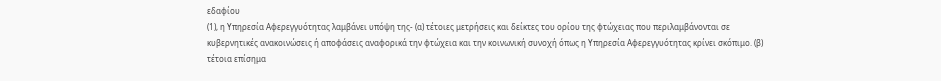εδαφίου
(1), η Υπηρεσία Αφερεγγυότητας λαμβάνει υπόψη της- (α) τέτοιες μετρήσεις και δείκτες του ορίου της φτώχειας που περιλαμβάνονται σε κυβερνητικές ανακοινώσεις ή αποφάσεις αναφορικά την φτώχεια και την κοινωνική συνοχή όπως η Υπηρεσία Αφερεγγυότητας κρίνει σκόπιμο. (β) τέτοια επίσημα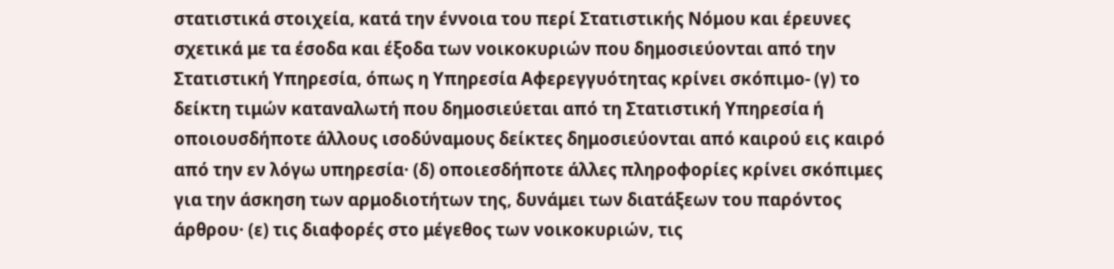στατιστικά στοιχεία, κατά την έννοια του περί Στατιστικής Νόμου και έρευνες σχετικά με τα έσοδα και έξοδα των νοικοκυριών που δημοσιεύονται από την Στατιστική Υπηρεσία, όπως η Υπηρεσία Αφερεγγυότητας κρίνει σκόπιμο- (γ) το δείκτη τιμών καταναλωτή που δημοσιεύεται από τη Στατιστική Υπηρεσία ή οποιουσδήποτε άλλους ισοδύναμους δείκτες δημοσιεύονται από καιρού εις καιρό από την εν λόγω υπηρεσία· (δ) οποιεσδήποτε άλλες πληροφορίες κρίνει σκόπιμες για την άσκηση των αρμοδιοτήτων της, δυνάμει των διατάξεων του παρόντος άρθρου· (ε) τις διαφορές στο μέγεθος των νοικοκυριών, τις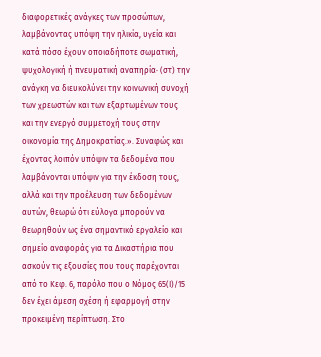διαφορετικές ανάγκες των προσώπων, λαμβάνοντας υπόψη την ηλικία, υγεία και κατά πόσο έχουν οποιαδήποτε σωματική, ψυχολογική ή πνευματική αναπηρία· (στ) την ανάγκη να διευκολύνει την κοινωνική συνοχή των χρεωστών και των εξαρτωμένων τους και την ενεργό συμμετοχή τους στην οικονομία της Δημοκρατίας.». Συναφώς και έχοντας λοιπόν υπόψιν τα δεδομένα που λαμβάνονται υπόψιν για την έκδοση τους, αλλά και την προέλευση των δεδομένων αυτών, θεωρώ ότι εύλογα μπορούν να θεωρηθούν ως ένα σημαντικό εργαλείο και σημείο αναφοράς για τα Δικαστήρια που ασκούν τις εξουσίες που τους παρέχονται από το Κεφ. 6, παρόλο που ο Νόμος 65(Ι)/15 δεν έχει άμεση σχέση ή εφαρμογή στην προκειμένη περίπτωση. Στο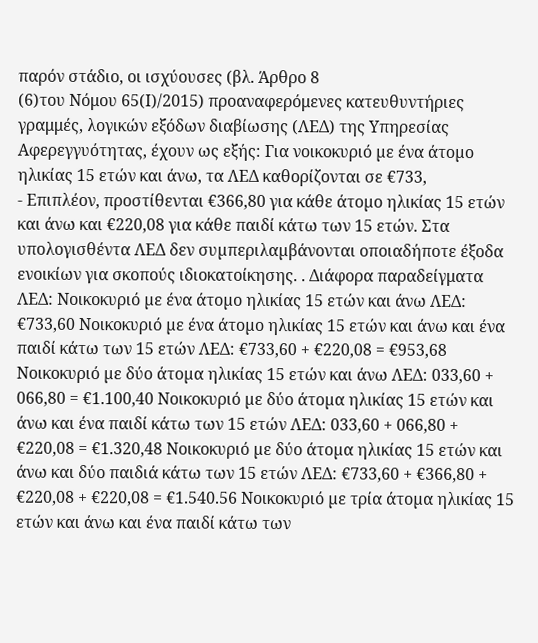παρόν στάδιο, οι ισχύουσες (βλ. Άρθρο 8
(6)του Νόμου 65(Ι)/2015) προαναφερόμενες κατευθυντήριες γραμμές, λογικών εξόδων διαβίωσης (ΛΕΔ) της Υπηρεσίας Αφερεγγυότητας, έχουν ως εξής: Για νοικοκυριό µε ένα άτοµο ηλικίας 15 ετών και άνω, τα ΛΕΔ καθορίζονται σε €733,
- Επιπλέον, προστίθενται €366,80 για κάθε άτοµο ηλικίας 15 ετών και άνω και €220,08 για κάθε παιδί κάτω των 15 ετών. Στα υπολογισθέντα ΛΕΔ δεν συµπεριλαµβάνονται οποιαδήποτε έξοδα ενοικίων για σκοπούς ιδιοκατοίκησης. . Διάφορα παραδείγματα ΛΕΔ: Νοικοκυριό µε ένα άτοµο ηλικίας 15 ετών και άνω ΛΕΔ: €733,60 Νοικοκυριό µε ένα άτοµο ηλικίας 15 ετών και άνω και ένα παιδί κάτω των 15 ετών ΛΕΔ: €733,60 + €220,08 = €953,68 Νοικοκυριό µε δύο άτοµα ηλικίας 15 ετών και άνω ΛΕΔ: 033,60 + 066,80 = €1.100,40 Νοικοκυριό µε δύο άτοµα ηλικίας 15 ετών και άνω και ένα παιδί κάτω των 15 ετών ΛΕΔ: 033,60 + 066,80 + €220,08 = €1.320,48 Νοικοκυριό µε δύο άτοµα ηλικίας 15 ετών και άνω και δύο παιδιά κάτω των 15 ετών ΛΕΔ: €733,60 + €366,80 + €220,08 + €220,08 = €1.540.56 Νοικοκυριό µε τρία άτοµα ηλικίας 15 ετών και άνω και ένα παιδί κάτω των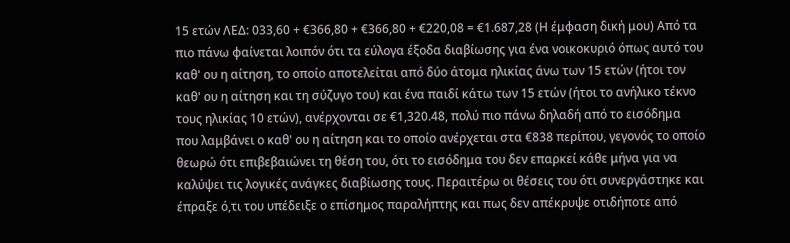15 ετών ΛΕΔ: 033,60 + €366,80 + €366,80 + €220,08 = €1.687,28 (Η έμφαση δική μου) Από τα πιο πάνω φαίνεται λοιπόν ότι τα εύλογα έξοδα διαβίωσης για ένα νοικοκυριό όπως αυτό του καθ' ου η αίτηση, το οποίο αποτελείται από δύο άτομα ηλικίας άνω των 15 ετών (ήτοι τον καθ' ου η αίτηση και τη σύζυγο του) και ένα παιδί κάτω των 15 ετών (ήτοι το ανήλικο τέκνο τους ηλικίας 10 ετών), ανέρχονται σε €1,320.48, πολύ πιο πάνω δηλαδή από το εισόδημα που λαμβάνει ο καθ' ου η αίτηση και το οποίο ανέρχεται στα €838 περίπου, γεγονός το οποίο θεωρώ ότι επιβεβαιώνει τη θέση του, ότι το εισόδημα του δεν επαρκεί κάθε μήνα για να καλύψει τις λογικές ανάγκες διαβίωσης τους. Περαιτέρω οι θέσεις του ότι συνεργάστηκε και έπραξε ό,τι του υπέδειξε ο επίσημος παραλήπτης και πως δεν απέκρυψε οτιδήποτε από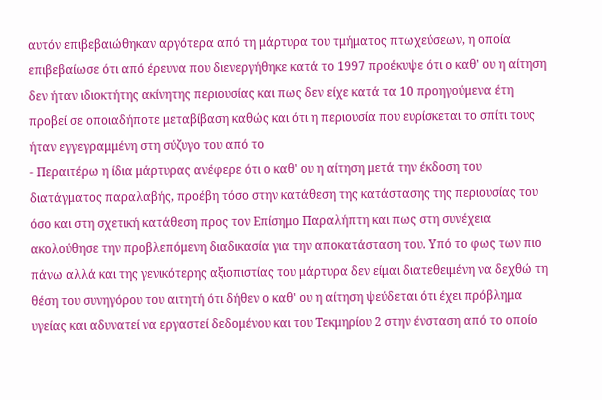αυτόν επιβεβαιώθηκαν αργότερα από τη μάρτυρα του τμήματος πτωχεύσεων, η οποία επιβεβαίωσε ότι από έρευνα που διενεργήθηκε κατά το 1997 προέκυψε ότι ο καθ' ου η αίτηση δεν ήταν ιδιοκτήτης ακίνητης περιουσίας και πως δεν είχε κατά τα 10 προηγούμενα έτη προβεί σε οποιαδήποτε μεταβίβαση καθώς και ότι η περιουσία που ευρίσκεται το σπίτι τους ήταν εγγεγραμμένη στη σύζυγο του από το
- Περαιτέρω η ίδια μάρτυρας ανέφερε ότι ο καθ' ου η αίτηση μετά την έκδοση του διατάγματος παραλαβής, προέβη τόσο στην κατάθεση της κατάστασης της περιουσίας του όσο και στη σχετική κατάθεση προς τον Επίσημο Παραλήπτη και πως στη συνέχεια ακολούθησε την προβλεπόμενη διαδικασία για την αποκατάσταση του. Υπό το φως των πιο πάνω αλλά και της γενικότερης αξιοπιστίας του μάρτυρα δεν είμαι διατεθειμένη να δεχθώ τη θέση του συνηγόρου του αιτητή ότι δήθεν ο καθ' ου η αίτηση ψεύδεται ότι έχει πρόβλημα υγείας και αδυνατεί να εργαστεί δεδομένου και του Τεκμηρίου 2 στην ένσταση από το οποίο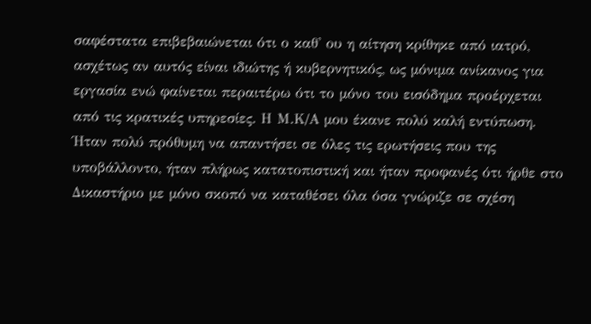σαφέστατα επιβεβαιώνεται ότι ο καθ' ου η αίτηση κρίθηκε από ιατρό, ασχέτως αν αυτός είναι ιδιώτης ή κυβερνητικός, ως μόνιμα ανίκανος για εργασία ενώ φαίνεται περαιτέρω ότι το μόνο του εισόδημα προέρχεται από τις κρατικές υπηρεσίες. Η Μ.Κ/Α μου έκανε πολύ καλή εντύπωση. Ήταν πολύ πρόθυμη να απαντήσει σε όλες τις ερωτήσεις που της υποβάλλοντο, ήταν πλήρως κατατοπιστική και ήταν προφανές ότι ήρθε στο Δικαστήριο με μόνο σκοπό να καταθέσει όλα όσα γνώριζε σε σχέση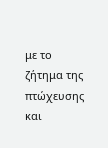με το ζήτημα της πτώχευσης και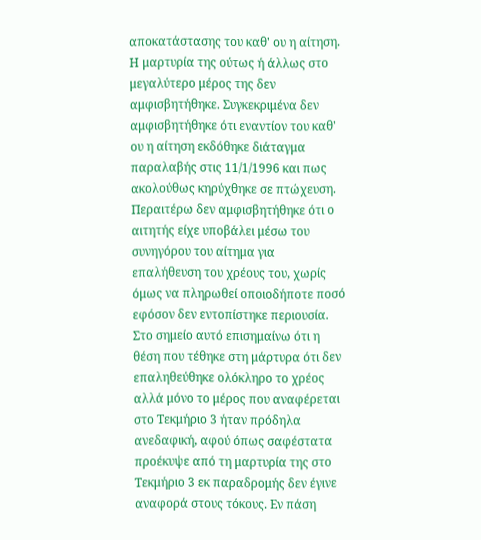αποκατάστασης του καθ' ου η αίτηση. Η μαρτυρία της ούτως ή άλλως στο μεγαλύτερο μέρος της δεν αμφισβητήθηκε. Συγκεκριμένα δεν αμφισβητήθηκε ότι εναντίον του καθ' ου η αίτηση εκδόθηκε διάταγμα παραλαβής στις 11/1/1996 και πως ακολούθως κηρύχθηκε σε πτώχευση. Περαιτέρω δεν αμφισβητήθηκε ότι ο αιτητής είχε υποβάλει μέσω του συνηγόρου του αίτημα για επαλήθευση του χρέους του, χωρίς όμως να πληρωθεί οποιοδήποτε ποσό εφόσον δεν εντοπίστηκε περιουσία. Στο σημείο αυτό επισημαίνω ότι η θέση που τέθηκε στη μάρτυρα ότι δεν επαληθεύθηκε ολόκληρο το χρέος αλλά μόνο το μέρος που αναφέρεται στο Τεκμήριο 3 ήταν πρόδηλα ανεδαφική, αφού όπως σαφέστατα προέκυψε από τη μαρτυρία της στο Τεκμήριο 3 εκ παραδρομής δεν έγινε αναφορά στους τόκους. Εν πάση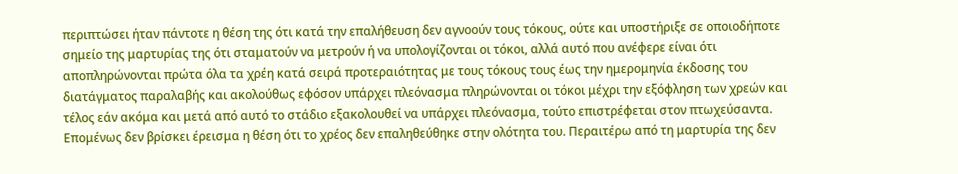περιπτώσει ήταν πάντοτε η θέση της ότι κατά την επαλήθευση δεν αγνοούν τους τόκους, ούτε και υποστήριξε σε οποιοδήποτε σημείο της μαρτυρίας της ότι σταματούν να μετρούν ή να υπολογίζονται οι τόκοι, αλλά αυτό που ανέφερε είναι ότι αποπληρώνονται πρώτα όλα τα χρέη κατά σειρά προτεραιότητας με τους τόκους τους έως την ημερομηνία έκδοσης του διατάγματος παραλαβής και ακολούθως εφόσον υπάρχει πλεόνασμα πληρώνονται οι τόκοι μέχρι την εξόφληση των χρεών και τέλος εάν ακόμα και μετά από αυτό το στάδιο εξακολουθεί να υπάρχει πλεόνασμα, τούτο επιστρέφεται στον πτωχεύσαντα. Επομένως δεν βρίσκει έρεισμα η θέση ότι το χρέος δεν επαληθεύθηκε στην ολότητα του. Περαιτέρω από τη μαρτυρία της δεν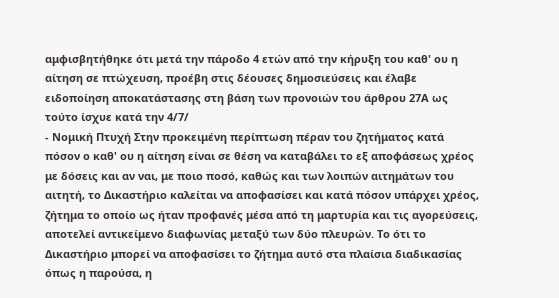αμφισβητήθηκε ότι μετά την πάροδο 4 ετών από την κήρυξη του καθ' ου η αίτηση σε πτώχευση, προέβη στις δέουσες δημοσιεύσεις και έλαβε ειδοποίηση αποκατάστασης στη βάση των προνοιών του άρθρου 27Α ως τούτο ίσχυε κατά την 4/7/
- Νομική Πτυχή Στην προκειμένη περίπτωση πέραν του ζητήματος κατά πόσον ο καθ' ου η αίτηση είναι σε θέση να καταβάλει το εξ αποφάσεως χρέος με δόσεις και αν ναι, με ποιο ποσό, καθώς και των λοιπών αιτημάτων του αιτητή, το Δικαστήριο καλείται να αποφασίσει και κατά πόσον υπάρχει χρέος, ζήτημα το οποίο ως ήταν προφανές μέσα από τη μαρτυρία και τις αγορεύσεις, αποτελεί αντικείμενο διαφωνίας μεταξύ των δύο πλευρών. Το ότι το Δικαστήριο μπορεί να αποφασίσει το ζήτημα αυτό στα πλαίσια διαδικασίας όπως η παρούσα, η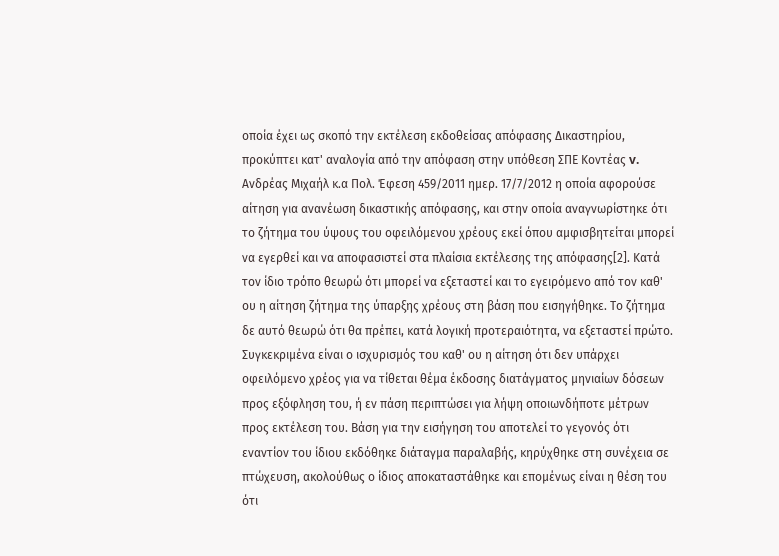οποία έχει ως σκοπό την εκτέλεση εκδοθείσας απόφασης Δικαστηρίου, προκύπτει κατ' αναλογία από την απόφαση στην υπόθεση ΣΠΕ Κοντέας v. Ανδρέας Μιχαήλ κ.α Πολ. Έφεση 459/2011 ημερ. 17/7/2012 η οποία αφορούσε αίτηση για ανανέωση δικαστικής απόφασης, και στην οποία αναγνωρίστηκε ότι το ζήτημα του ύψους του οφειλόμενου χρέους εκεί όπου αμφισβητείται μπορεί να εγερθεί και να αποφασιστεί στα πλαίσια εκτέλεσης της απόφασης[2]. Κατά τον ίδιο τρόπο θεωρώ ότι μπορεί να εξεταστεί και το εγειρόμενο από τον καθ' ου η αίτηση ζήτημα της ύπαρξης χρέους στη βάση που εισηγήθηκε. Το ζήτημα δε αυτό θεωρώ ότι θα πρέπει, κατά λογική προτεραιότητα, να εξεταστεί πρώτο. Συγκεκριμένα είναι ο ισχυρισμός του καθ' ου η αίτηση ότι δεν υπάρχει οφειλόμενο χρέος για να τίθεται θέμα έκδοσης διατάγματος μηνιαίων δόσεων προς εξόφληση του, ή εν πάση περιπτώσει για λήψη οποιωνδήποτε μέτρων προς εκτέλεση του. Βάση για την εισήγηση του αποτελεί το γεγονός ότι εναντίον του ίδιου εκδόθηκε διάταγμα παραλαβής, κηρύχθηκε στη συνέχεια σε πτώχευση, ακολούθως ο ίδιος αποκαταστάθηκε και επομένως είναι η θέση του ότι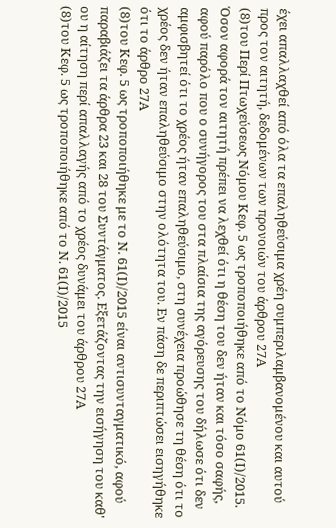έχει απαλλαχθεί από όλα τα επαληθεύσιμα χρέη συμπεριλαμβανομένου και αυτού προς τον αιτητή, δεδομένων των προνοιών του άρθρου 27Α
(8)του Περί Πτωχεύσεως Νόμου Κεφ. 5 ως τροποποιήθηκε από το Νόμο 61(Ι)/2015. Όσον αφορά τον αιτητή πρέπει να λεχθεί ότι η θέση του δεν ήταν και τόσο σαφής, αφού παρόλο που ο συνήγορος του στα πλαίσια της αγόρευσης του δήλωσε ότι δεν αμφισβητεί ότι το χρέος ήταν επαληθεύσιμο, στη συνέχεια προώθησε τη θέση ότι το χρέος δεν ήταν επαληθεύσιμο στην ολότητα του. Εν πάση δε περιπτώσει εισηγήθηκε ότι το άρθρο 27Α
(8)του Κεφ. 5 ως τροποποιήθηκε με το Ν. 61(Ι)/2015 είναι αντισυνταγματικό, αφού παραβιάζει τα άρθρα 23 και 28 του Συντάγματος. Εξετάζοντας την εισήγηση του καθ' ου η αίτηση περί απαλλαγής από το χρέος δυνάμει του άρθρου 27Α
(8)του Κεφ. 5 ως τροποποιήθηκε από το Ν. 61(Ι)/2015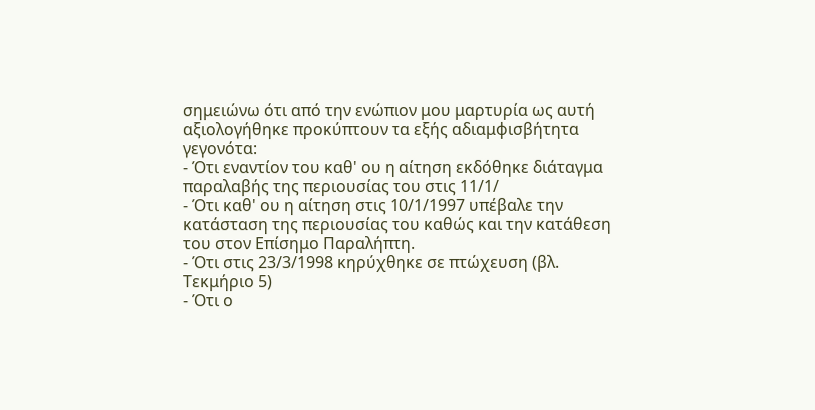σημειώνω ότι από την ενώπιον μου μαρτυρία ως αυτή αξιολογήθηκε προκύπτουν τα εξής αδιαμφισβήτητα γεγονότα:
- Ότι εναντίον του καθ' ου η αίτηση εκδόθηκε διάταγμα παραλαβής της περιουσίας του στις 11/1/
- Ότι καθ' ου η αίτηση στις 10/1/1997 υπέβαλε την κατάσταση της περιουσίας του καθώς και την κατάθεση του στον Επίσημο Παραλήπτη.
- Ότι στις 23/3/1998 κηρύχθηκε σε πτώχευση (βλ. Τεκμήριο 5)
- Ότι ο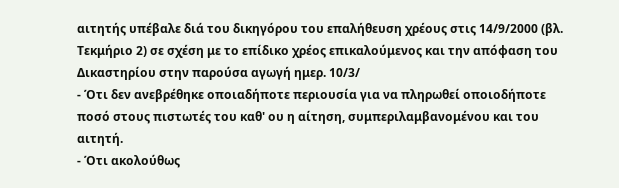αιτητής υπέβαλε διά του δικηγόρου του επαλήθευση χρέους στις 14/9/2000 (βλ. Τεκμήριο 2) σε σχέση με το επίδικο χρέος επικαλούμενος και την απόφαση του Δικαστηρίου στην παρούσα αγωγή ημερ. 10/3/
- Ότι δεν ανεβρέθηκε οποιαδήποτε περιουσία για να πληρωθεί οποιοδήποτε ποσό στους πιστωτές του καθ' ου η αίτηση, συμπεριλαμβανομένου και του αιτητή.
- Ότι ακολούθως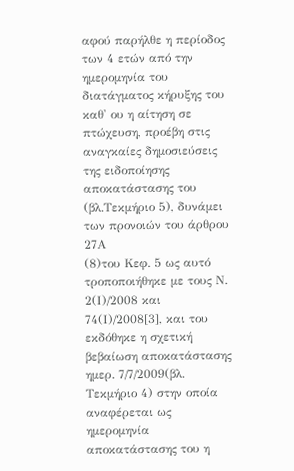αφού παρήλθε η περίοδος των 4 ετών από την ημερομηνία του διατάγματος κήρυξης του καθ' ου η αίτηση σε πτώχευση, προέβη στις αναγκαίες δημοσιεύσεις της ειδοποίησης αποκατάστασης του (βλ.Τεκμήριο 5), δυνάμει των προνοιών του άρθρου 27Α
(8)του Κεφ. 5 ως αυτό τροποποιήθηκε με τους Ν. 2(Ι)/2008 και 74(Ι)/2008[3], και του εκδόθηκε η σχετική βεβαίωση αποκατάστασης ημερ. 7/7/2009(βλ. Τεκμήριο 4) στην οποία αναφέρεται ως ημερομηνία αποκατάστασης του η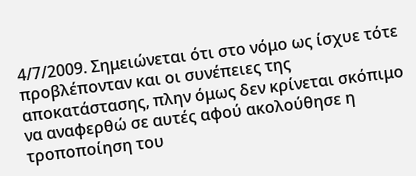4/7/2009. Σημειώνεται ότι στο νόμο ως ίσχυε τότε προβλέπονταν και οι συνέπειες της αποκατάστασης, πλην όμως δεν κρίνεται σκόπιμο να αναφερθώ σε αυτές αφού ακολούθησε η τροποποίηση του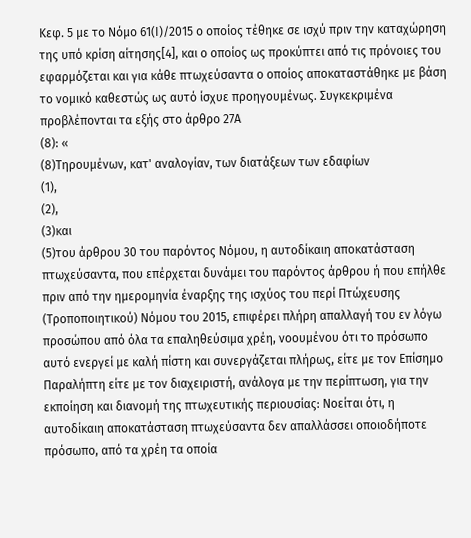Κεφ. 5 με το Νόμο 61(Ι)/2015 ο οποίος τέθηκε σε ισχύ πριν την καταχώρηση της υπό κρίση αίτησης[4], και ο οποίος ως προκύπτει από τις πρόνοιες του εφαρμόζεται και για κάθε πτωχεύσαντα ο οποίος αποκαταστάθηκε με βάση το νομικό καθεστώς ως αυτό ίσχυε προηγουμένως. Συγκεκριμένα προβλέπονται τα εξής στο άρθρο 27Α
(8): «
(8)Τηρουµένων, κατ' αναλογίαν, των διατάξεων των εδαφίων
(1),
(2),
(3)και
(5)του άρθρου 30 του παρόντος Νόµου, η αυτοδίκαιη αποκατάσταση πτωχεύσαντα, που επέρχεται δυνάµει του παρόντος άρθρου ή που επήλθε πριν από την ηµεροµηνία έναρξης της ισχύος του περί Πτώχευσης (Τροποποιητικού) Νόµου του 2015, επιφέρει πλήρη απαλλαγή του εν λόγω προσώπου από όλα τα επαληθεύσιµα χρέη, νοουµένου ότι το πρόσωπο αυτό ενεργεί µε καλή πίστη και συνεργάζεται πλήρως, είτε µε τον Επίσηµο Παραλήπτη είτε µε τον διαχειριστή, ανάλογα µε την περίπτωση, για την εκποίηση και διανοµή της πτωχευτικής περιουσίας: Νοείται ότι, η αυτοδίκαιη αποκατάσταση πτωχεύσαντα δεν απαλλάσσει οποιοδήποτε πρόσωπο, από τα χρέη τα οποία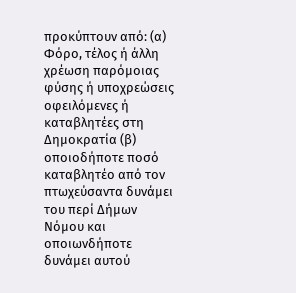προκύπτουν από: (α) Φόρο, τέλος ή άλλη χρέωση παρόµοιας φύσης ή υποχρεώσεις οφειλόµενες ή καταβλητέες στη ∆ηµοκρατία (β) οποιοδήποτε ποσό καταβλητέο από τον πτωχεύσαντα δυνάµει του περί ∆ήµων Νόµου και οποιωνδήποτε δυνάµει αυτού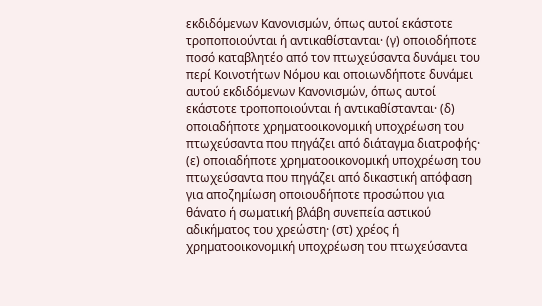εκδιδόµενων Κανονισµών, όπως αυτοί εκάστοτε τροποποιούνται ή αντικαθίστανται· (γ) οποιοδήποτε ποσό καταβλητέο από τον πτωχεύσαντα δυνάµει του περί Κοινοτήτων Νόµου και οποιωνδήποτε δυνάµει αυτού εκδιδόµενων Κανονισµών, όπως αυτοί εκάστοτε τροποποιούνται ή αντικαθίστανται· (δ) οποιαδήποτε χρηµατοοικονοµική υποχρέωση του πτωχεύσαντα που πηγάζει από διάταγµα διατροφής· (ε) οποιαδήποτε χρηµατοοικονοµική υποχρέωση του πτωχεύσαντα που πηγάζει από δικαστική απόφαση για αποζηµίωση οποιουδήποτε προσώπου για θάνατο ή σωµατική βλάβη συνεπεία αστικού αδικήµατος του χρεώστη· (στ) χρέος ή χρηµατοοικονοµική υποχρέωση του πτωχεύσαντα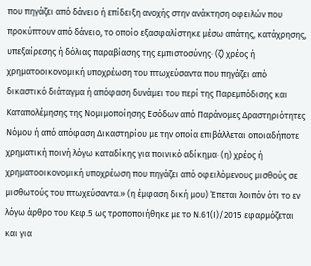που πηγάζει από δάνειο ή επίδειξη ανοχής στην ανάκτηση οφειλών που προκύπτουν από δάνειο, το οποίο εξασφαλίστηκε µέσω απάτης, κατάχρησης, υπεξαίρεσης ή δόλιας παραβίασης της εµπιστοσύνης· (ζ) χρέος ή χρηµατοοικονοµική υποχρέωση του πτωχεύσαντα που πηγάζει από δικαστικό διάταγµα ή απόφαση δυνάµει του περί της Παρεµπόδισης και Καταπολέµησης της Νοµιµοποίησης Εσόδων από Παράνοµες ∆ραστηριότητες Νόµου ή από απόφαση ∆ικαστηρίου µε την οποία επιβάλλεται οποιαδήποτε χρηµατική ποινή λόγω καταδίκης για ποινικό αδίκηµα· (η) χρέος ή χρηµατοοικονοµική υποχρέωση που πηγάζει από οφειλόµενους µισθούς σε µισθωτούς του πτωχεύσαντα.» (η έμφαση δική μου) Έπεται λοιπόν ότι το εν λόγω άρθρο του Κεφ.5 ως τροποποιήθηκε με το Ν.61(Ι)/2015 εφαρμόζεται και για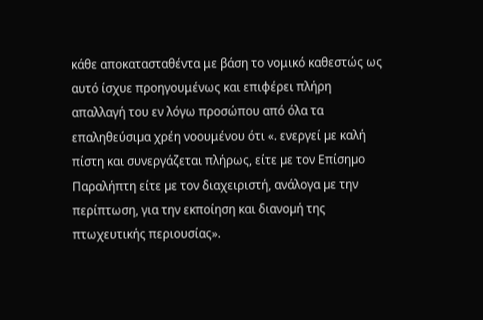κάθε αποκατασταθέντα με βάση το νομικό καθεστώς ως αυτό ίσχυε προηγουμένως και επιφέρει πλήρη απαλλαγή του εν λόγω προσώπου από όλα τα επαληθεύσιµα χρέη νοουμένου ότι «. ενεργεί µε καλή πίστη και συνεργάζεται πλήρως, είτε µε τον Επίσηµο Παραλήπτη είτε µε τον διαχειριστή, ανάλογα µε την περίπτωση, για την εκποίηση και διανοµή της πτωχευτικής περιουσίας».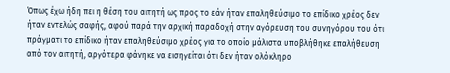Όπως έχω ήδη πει η θέση του αιτητή ως προς το εάν ήταν επαληθεύσιμο το επίδικο χρέος δεν ήταν εντελώς σαφής, αφού παρά την αρχική παραδοχή στην αγόρευση του συνηγόρου του ότι πράγματι το επίδικο ήταν επαληθεύσιμο χρέος για το οποίο μάλιστα υποβλήθηκε επαλήθευση από τον αιτητή, αργότερα φάνηκε να εισηγείται ότι δεν ήταν ολόκληρο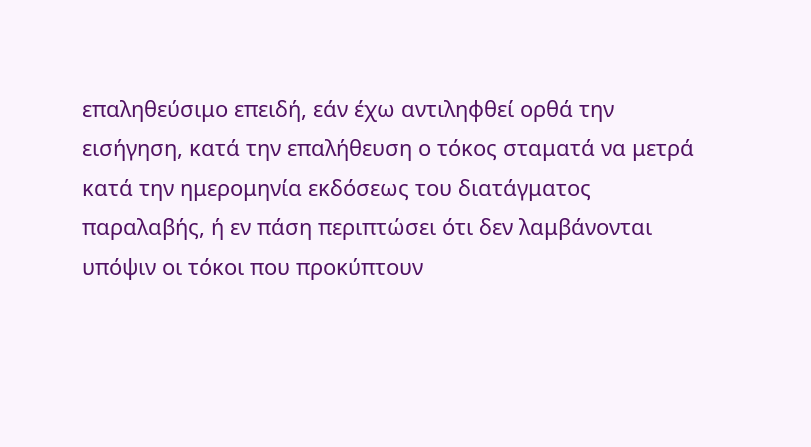επαληθεύσιμο επειδή, εάν έχω αντιληφθεί ορθά την εισήγηση, κατά την επαλήθευση ο τόκος σταματά να μετρά κατά την ημερομηνία εκδόσεως του διατάγματος παραλαβής, ή εν πάση περιπτώσει ότι δεν λαμβάνονται υπόψιν οι τόκοι που προκύπτουν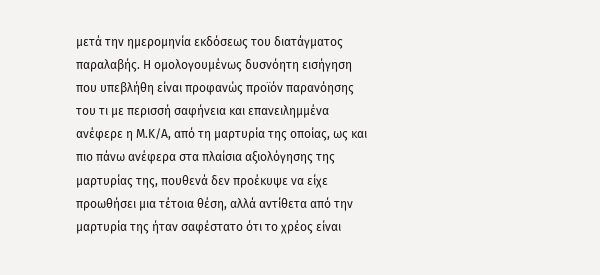μετά την ημερομηνία εκδόσεως του διατάγματος παραλαβής. Η ομολογουμένως δυσνόητη εισήγηση που υπεβλήθη είναι προφανώς προϊόν παρανόησης του τι με περισσή σαφήνεια και επανειλημμένα ανέφερε η Μ.Κ/Α, από τη μαρτυρία της οποίας, ως και πιο πάνω ανέφερα στα πλαίσια αξιολόγησης της μαρτυρίας της, πουθενά δεν προέκυψε να είχε προωθήσει μια τέτοια θέση, αλλά αντίθετα από την μαρτυρία της ήταν σαφέστατο ότι το χρέος είναι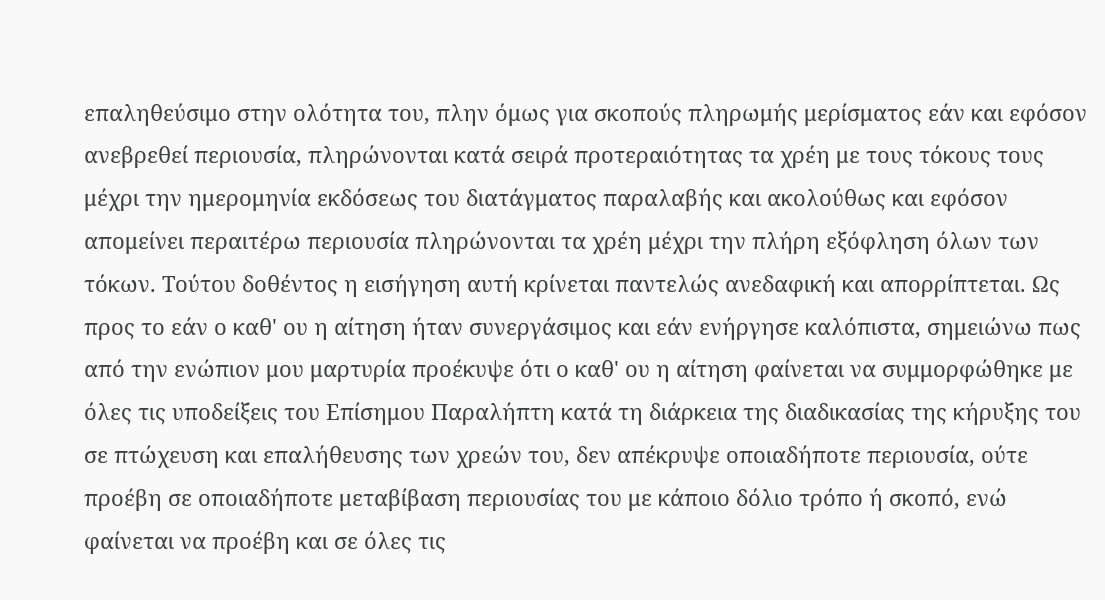επαληθεύσιμο στην ολότητα του, πλην όμως για σκοπούς πληρωμής μερίσματος εάν και εφόσον ανεβρεθεί περιουσία, πληρώνονται κατά σειρά προτεραιότητας τα χρέη με τους τόκους τους μέχρι την ημερομηνία εκδόσεως του διατάγματος παραλαβής και ακολούθως και εφόσον απομείνει περαιτέρω περιουσία πληρώνονται τα χρέη μέχρι την πλήρη εξόφληση όλων των τόκων. Τούτου δοθέντος η εισήγηση αυτή κρίνεται παντελώς ανεδαφική και απορρίπτεται. Ως προς το εάν ο καθ' ου η αίτηση ήταν συνεργάσιμος και εάν ενήργησε καλόπιστα, σημειώνω πως από την ενώπιον μου μαρτυρία προέκυψε ότι ο καθ' ου η αίτηση φαίνεται να συμμορφώθηκε με όλες τις υποδείξεις του Επίσημου Παραλήπτη κατά τη διάρκεια της διαδικασίας της κήρυξης του σε πτώχευση και επαλήθευσης των χρεών του, δεν απέκρυψε οποιαδήποτε περιουσία, ούτε προέβη σε οποιαδήποτε μεταβίβαση περιουσίας του με κάποιο δόλιο τρόπο ή σκοπό, ενώ φαίνεται να προέβη και σε όλες τις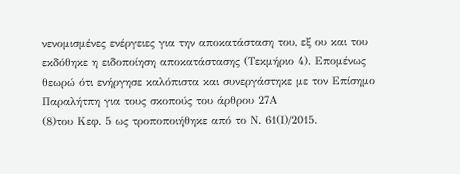νενομισμένες ενέργειες για την αποκατάσταση του, εξ ου και του εκδόθηκε η ειδοποίηση αποκατάστασης (Τεκμήριο 4). Επομένως θεωρώ ότι ενήργησε καλόπιστα και συνεργάστηκε με τον Επίσημο Παραλήτπη για τους σκοπούς του άρθρου 27Α
(8)του Κεφ. 5 ως τροποποιήθηκε από το Ν. 61(Ι)/2015.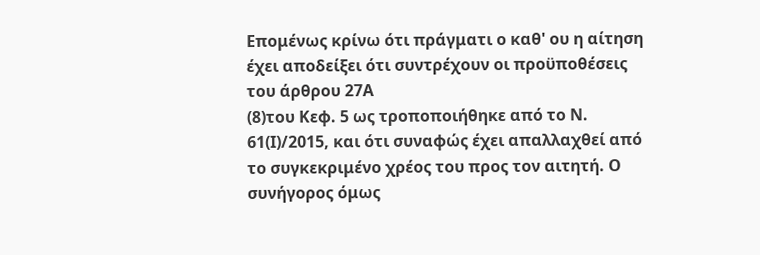Επομένως κρίνω ότι πράγματι ο καθ' ου η αίτηση έχει αποδείξει ότι συντρέχουν οι προϋποθέσεις του άρθρου 27Α
(8)του Κεφ. 5 ως τροποποιήθηκε από το Ν. 61(Ι)/2015, και ότι συναφώς έχει απαλλαχθεί από το συγκεκριμένο χρέος του προς τον αιτητή. Ο συνήγορος όμως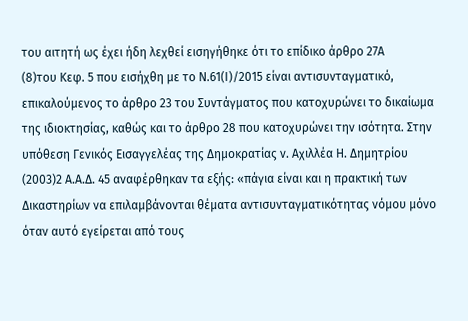του αιτητή ως έχει ήδη λεχθεί εισηγήθηκε ότι το επίδικο άρθρο 27Α
(8)του Κεφ. 5 που εισήχθη με το Ν.61(Ι)/2015 είναι αντισυνταγματικό, επικαλούμενος το άρθρο 23 του Συντάγματος που κατοχυρώνει το δικαίωμα της ιδιοκτησίας, καθώς και το άρθρο 28 που κατοχυρώνει την ισότητα. Στην υπόθεση Γενικός Εισαγγελέας της Δημοκρατίας ν. Αχιλλέα Η. Δημητρίου
(2003)2 Α.Α.Δ. 45 αναφέρθηκαν τα εξής: «πάγια είναι και η πρακτική των Δικαστηρίων να επιλαμβάνονται θέματα αντισυνταγματικότητας νόμου μόνο όταν αυτό εγείρεται από τους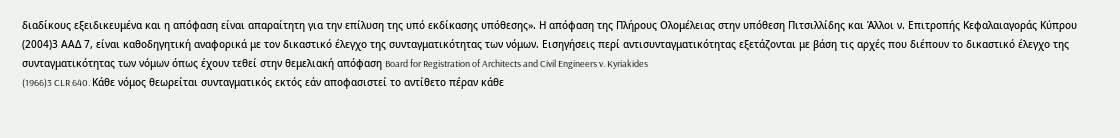διαδίκους εξειδικευμένα και η απόφαση είναι απαραίτητη για την επίλυση της υπό εκδίκασης υπόθεσης». Η απόφαση της Πλήρους Ολομέλειας στην υπόθεση Πιτσιλλίδης και Άλλοι ν. Επιτροπής Κεφαλαιαγοράς Κύπρου
(2004)3 ΑΑΔ 7, είναι καθοδηγητική αναφορικά με τον δικαστικό έλεγχο της συνταγματικότητας των νόμων. Εισηγήσεις περί αντισυνταγματικότητας εξετάζονται με βάση τις αρχές που διέπουν το δικαστικό έλεγχο της συνταγματικότητας των νόμων όπως έχουν τεθεί στην θεμελιακή απόφαση Board for Registration of Architects and Civil Engineers v. Kyriakides
(1966)3 CLR 640. Κάθε νόμος θεωρείται συνταγματικός εκτός εάν αποφασιστεί το αντίθετο πέραν κάθε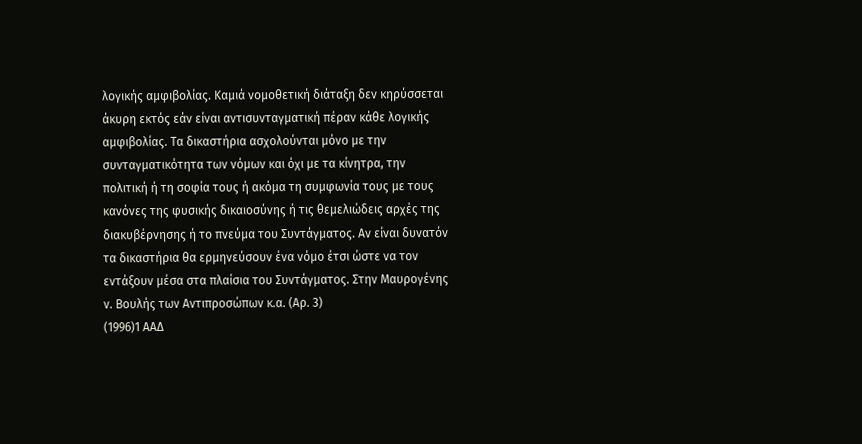λογικής αμφιβολίας. Καμιά νομοθετική διάταξη δεν κηρύσσεται άκυρη εκτός εάν είναι αντισυνταγματική πέραν κάθε λογικής αμφιβολίας. Τα δικαστήρια ασχολούνται μόνο με την συνταγματικότητα των νόμων και όχι με τα κίνητρα, την πολιτική ή τη σοφία τους ή ακόμα τη συμφωνία τους με τους κανόνες της φυσικής δικαιοσύνης ή τις θεμελιώδεις αρχές της διακυβέρνησης ή το πνεύμα του Συντάγματος. Αν είναι δυνατόν τα δικαστήρια θα ερμηνεύσουν ένα νόμο έτσι ώστε να τον εντάξουν μέσα στα πλαίσια του Συντάγματος. Στην Μαυρογένης ν. Βουλής των Αντιπροσώπων κ.α. (Αρ. 3)
(1996)1 ΑΑΔ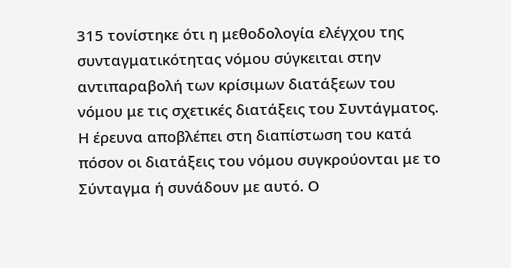315 τονίστηκε ότι η μεθοδολογία ελέγχου της συνταγματικότητας νόμου σύγκειται στην αντιπαραβολή των κρίσιμων διατάξεων του νόμου με τις σχετικές διατάξεις του Συντάγματος. Η έρευνα αποβλέπει στη διαπίστωση του κατά πόσον οι διατάξεις του νόμου συγκρούονται με το Σύνταγμα ή συνάδουν με αυτό. Ο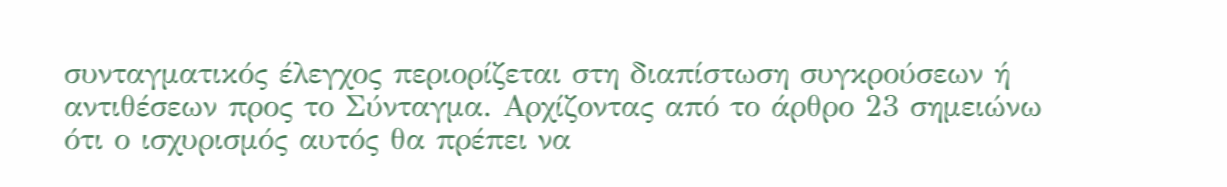συνταγματικός έλεγχος περιορίζεται στη διαπίστωση συγκρούσεων ή αντιθέσεων προς το Σύνταγμα. Αρχίζοντας από το άρθρο 23 σημειώνω ότι ο ισχυρισμός αυτός θα πρέπει να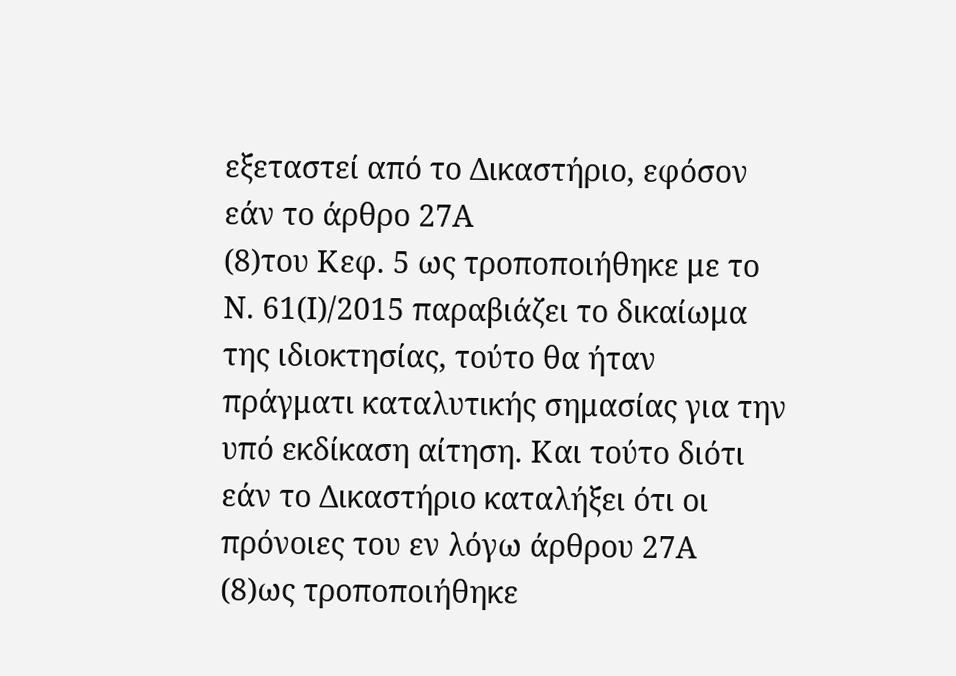εξεταστεί από το Δικαστήριο, εφόσον εάν το άρθρο 27Α
(8)του Κεφ. 5 ως τροποποιήθηκε με το Ν. 61(Ι)/2015 παραβιάζει το δικαίωμα της ιδιοκτησίας, τούτο θα ήταν πράγματι καταλυτικής σημασίας για την υπό εκδίκαση αίτηση. Και τούτο διότι εάν το Δικαστήριο καταλήξει ότι οι πρόνοιες του εν λόγω άρθρου 27Α
(8)ως τροποποιήθηκε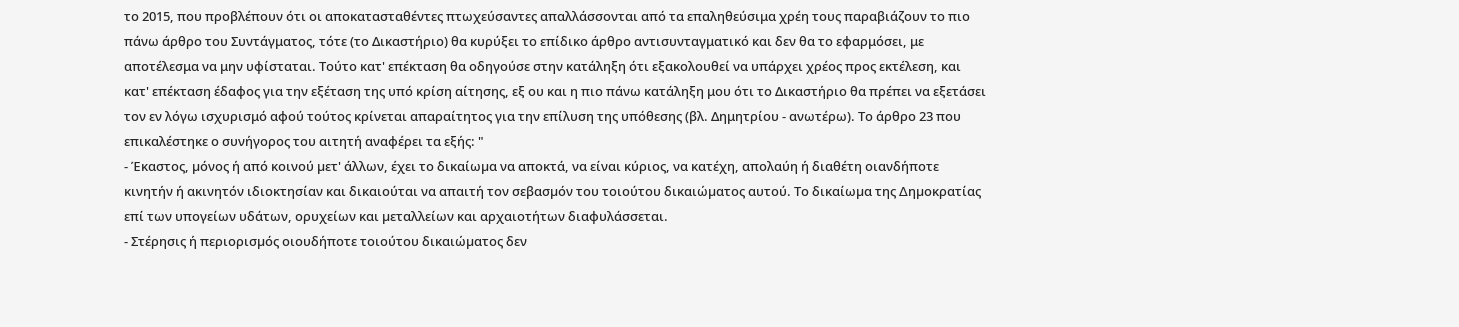το 2015, που προβλέπουν ότι οι αποκατασταθέντες πτωχεύσαντες απαλλάσσονται από τα επαληθεύσιμα χρέη τους παραβιάζουν το πιο πάνω άρθρο του Συντάγματος, τότε (το Δικαστήριο) θα κυρύξει το επίδικο άρθρο αντισυνταγματικό και δεν θα το εφαρμόσει, με αποτέλεσμα να μην υφίσταται. Τούτο κατ' επέκταση θα οδηγούσε στην κατάληξη ότι εξακολουθεί να υπάρχει χρέος προς εκτέλεση, και κατ' επέκταση έδαφος για την εξέταση της υπό κρίση αίτησης, εξ ου και η πιο πάνω κατάληξη μου ότι το Δικαστήριο θα πρέπει να εξετάσει τον εν λόγω ισχυρισμό αφού τούτος κρίνεται απαραίτητος για την επίλυση της υπόθεσης (βλ. Δημητρίου - ανωτέρω). Το άρθρο 23 που επικαλέστηκε ο συνήγορος του αιτητή αναφέρει τα εξής: "
- Έκαστος, µόνος ή από κοινού µετ' άλλων, έχει το δικαίωµα να αποκτά, να είναι κύριος, να κατέχη, απολαύη ή διαθέτη οιανδήποτε κινητήν ή ακινητόν ιδιοκτησίαν και δικαιούται να απαιτή τον σεβασµόν του τοιούτου δικαιώµατος αυτού. Το δικαίωµα της ∆ηµοκρατίας επί των υπογείων υδάτων, ορυχείων και µεταλλείων και αρχαιοτήτων διαφυλάσσεται.
- Στέρησις ή περιορισµός οιουδήποτε τοιούτου δικαιώµατος δεν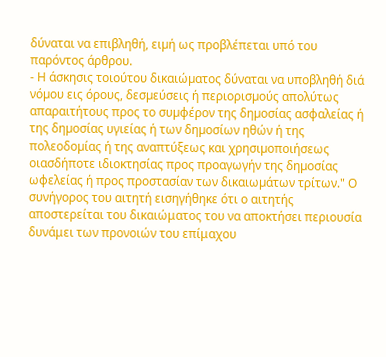δύναται να επιβληθή, ειµή ως προβλέπεται υπό του παρόντος άρθρου.
- Η άσκησις τοιούτου δικαιώµατος δύναται να υποβληθή διά νόµου εις όρους, δεσµεύσεις ή περιορισµούς απολύτως απαραιτήτους προς το συµφέρον της δηµοσίας ασφαλείας ή της δηµοσίας υγιείας ή των δηµοσίων ηθών ή της πολεοδοµίας ή της αναπτύξεως και χρησιµοποιήσεως οιασδήποτε ιδιοκτησίας προς προαγωγήν της δηµοσίας ωφελείας ή προς προστασίαν των δικαιωµάτων τρίτων." Ο συνήγορος του αιτητή εισηγήθηκε ότι ο αιτητής αποστερείται του δικαιώματος του να αποκτήσει περιουσία δυνάμει των προνοιών του επίμαχου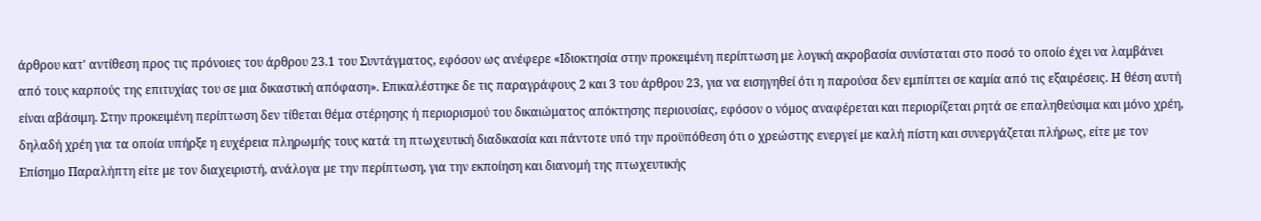άρθρου κατ' αντίθεση προς τις πρόνοιες του άρθρου 23.1 του Συντάγματος, εφόσον ως ανέφερε «Ιδιοκτησία στην προκειμένη περίπτωση με λογική ακροβασία συνίσταται στο ποσό το οποίο έχει να λαμβάνει από τους καρπούς της επιτυχίας του σε μια δικαστική απόφαση». Επικαλέστηκε δε τις παραγράφους 2 και 3 του άρθρου 23, για να εισηγηθεί ότι η παρούσα δεν εμπίπτει σε καμία από τις εξαιρέσεις. Η θέση αυτή είναι αβάσιμη. Στην προκειμένη περίπτωση δεν τίθεται θέμα στέρησης ή περιορισμού του δικαιώματος απόκτησης περιουσίας, εφόσον ο νόμος αναφέρεται και περιορίζεται ρητά σε επαληθεύσιμα και μόνο χρέη, δηλαδή χρέη για τα οποία υπήρξε η ευχέρεια πληρωμής τους κατά τη πτωχευτική διαδικασία και πάντοτε υπό την προϋπόθεση ότι ο χρεώστης ενεργεί µε καλή πίστη και συνεργάζεται πλήρως, είτε µε τον Επίσηµο Παραλήπτη είτε µε τον διαχειριστή, ανάλογα µε την περίπτωση, για την εκποίηση και διανοµή της πτωχευτικής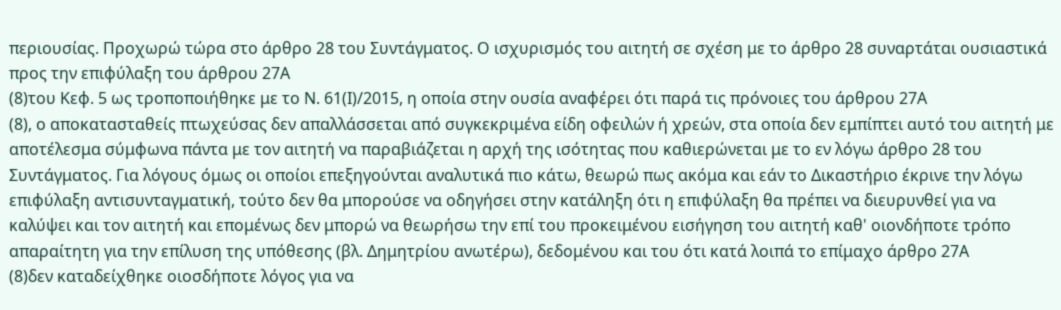περιουσίας. Προχωρώ τώρα στο άρθρο 28 του Συντάγματος. Ο ισχυρισμός του αιτητή σε σχέση με το άρθρο 28 συναρτάται ουσιαστικά προς την επιφύλαξη του άρθρου 27Α
(8)του Κεφ. 5 ως τροποποιήθηκε με το Ν. 61(Ι)/2015, η οποία στην ουσία αναφέρει ότι παρά τις πρόνοιες του άρθρου 27Α
(8), ο αποκατασταθείς πτωχεύσας δεν απαλλάσσεται από συγκεκριμένα είδη οφειλών ή χρεών, στα οποία δεν εμπίπτει αυτό του αιτητή με αποτέλεσμα σύμφωνα πάντα με τον αιτητή να παραβιάζεται η αρχή της ισότητας που καθιερώνεται με το εν λόγω άρθρο 28 του Συντάγματος. Για λόγους όμως οι οποίοι επεξηγούνται αναλυτικά πιο κάτω, θεωρώ πως ακόμα και εάν το Δικαστήριο έκρινε την λόγω επιφύλαξη αντισυνταγματική, τούτο δεν θα μπορούσε να οδηγήσει στην κατάληξη ότι η επιφύλαξη θα πρέπει να διευρυνθεί για να καλύψει και τον αιτητή και επομένως δεν μπορώ να θεωρήσω την επί του προκειμένου εισήγηση του αιτητή καθ' οιονδήποτε τρόπο απαραίτητη για την επίλυση της υπόθεσης (βλ. Δημητρίου ανωτέρω), δεδομένου και του ότι κατά λοιπά το επίμαχο άρθρο 27Α
(8)δεν καταδείχθηκε οιοσδήποτε λόγος για να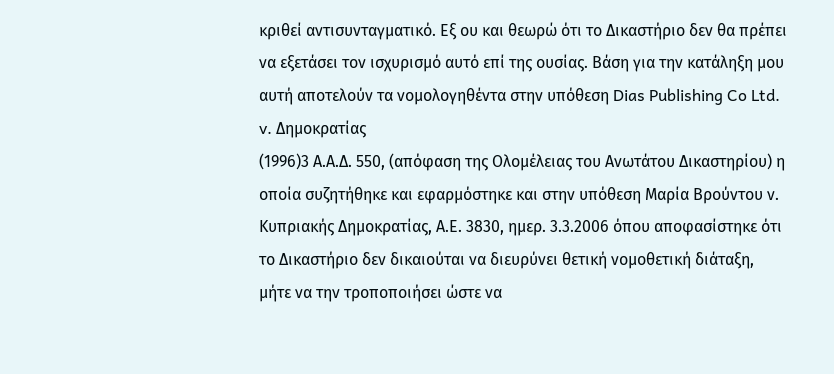κριθεί αντισυνταγματικό. Εξ ου και θεωρώ ότι το Δικαστήριο δεν θα πρέπει να εξετάσει τον ισχυρισμό αυτό επί της ουσίας. Βάση για την κατάληξη μου αυτή αποτελούν τα νομολογηθέντα στην υπόθεση Dias Publishing Co Ltd. v. Δημοκρατίας
(1996)3 Α.Α.Δ. 550, (απόφαση της Ολομέλειας του Ανωτάτου Δικαστηρίου) η οποία συζητήθηκε και εφαρμόστηκε και στην υπόθεση Μαρία Βρούντου ν. Κυπριακής Δημοκρατίας, Α.Ε. 3830, ημερ. 3.3.2006 όπου αποφασίστηκε ότι το Δικαστήριο δεν δικαιούται να διευρύνει θετική νομοθετική διάταξη, μήτε να την τροποποιήσει ώστε να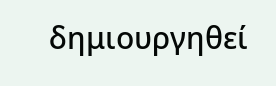δημιουργηθεί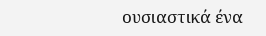ουσιαστικά ένα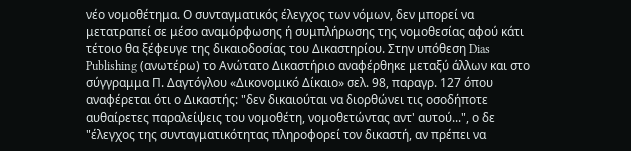νέο νομοθέτημα. Ο συνταγματικός έλεγχος των νόμων, δεν μπορεί να μετατραπεί σε μέσο αναμόρφωσης ή συμπλήρωσης της νομοθεσίας αφού κάτι τέτοιο θα ξέφευγε της δικαιοδοσίας του Δικαστηρίου. Στην υπόθεση Dias Publishing (ανωτέρω) το Ανώτατο Δικαστήριο αναφέρθηκε μεταξύ άλλων και στο σύγγραμμα Π. Δαγτόγλου «Δικονομικό Δίκαιο» σελ. 98, παραγρ. 127 όπου αναφέρεται ότι ο Δικαστής: "δεν δικαιούται να διορθώνει τις οσοδήποτε αυθαίρετες παραλείψεις του νομοθέτη, νομοθετώντας αντ' αυτού...", ο δε "έλεγχος της συνταγματικότητας πληροφορεί τον δικαστή, αν πρέπει να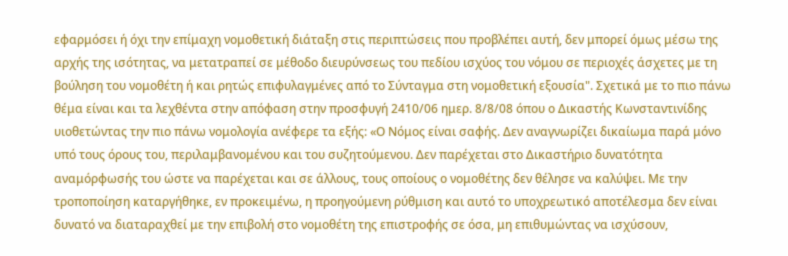εφαρμόσει ή όχι την επίμαχη νομοθετική διάταξη στις περιπτώσεις που προβλέπει αυτή, δεν μπορεί όμως μέσω της αρχής της ισότητας, να μετατραπεί σε μέθοδο διευρύνσεως του πεδίου ισχύος του νόμου σε περιοχές άσχετες με τη βούληση του νομοθέτη ή και ρητώς επιφυλαγμένες από το Σύνταγμα στη νομοθετική εξουσία". Σχετικά με το πιο πάνω θέμα είναι και τα λεχθέντα στην απόφαση στην προσφυγή 2410/06 ημερ. 8/8/08 όπου ο Δικαστής Κωνσταντινίδης υιοθετώντας την πιο πάνω νομολογία ανέφερε τα εξής: «Ο Νόμος είναι σαφής. Δεν αναγνωρίζει δικαίωμα παρά μόνο υπό τους όρους του, περιλαμβανομένου και του συζητούμενου. Δεν παρέχεται στο Δικαστήριο δυνατότητα αναμόρφωσής του ώστε να παρέχεται και σε άλλους, τους οποίους ο νομοθέτης δεν θέλησε να καλύψει. Με την τροποποίηση καταργήθηκε, εν προκειμένω, η προηγούμενη ρύθμιση και αυτό το υποχρεωτικό αποτέλεσμα δεν είναι δυνατό να διαταραχθεί με την επιβολή στο νομοθέτη της επιστροφής σε όσα, μη επιθυμώντας να ισχύσουν,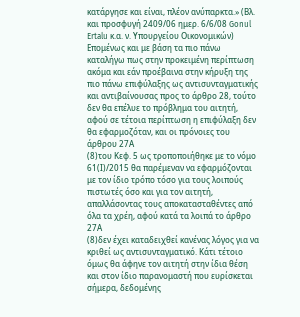κατάργησε και είναι, πλέον ανύπαρκτα.» (Βλ. και προσφυγή 2409/06 ημερ. 6/6/08 Gonul Ertalu κ.α. ν. Υπουργείου Οικονομικών) Επομένως και με βάση τα πιο πάνω καταλήγω πως στην προκειμένη περίπτωση ακόμα και εάν προέβαινα στην κήρυξη της πιο πάνω επιφύλαξης ως αντισυνταγματικής και αντιβαίνουσας προς το άρθρο 28, τούτο δεν θα επέλυε το πρόβλημα του αιτητή, αφού σε τέτοια περίπτωση η επιφύλαξη δεν θα εφαρμοζόταν, και οι πρόνοιες του άρθρου 27Α
(8)του Κεφ. 5 ως τροποποιήθηκε με το νόμο 61(Ι)/2015 θα παρέμεναν να εφαρμόζονται με τον ίδιο τρόπο τόσο για τους λοιπούς πιστωτές όσο και για τον αιτητή, απαλλάσοντας τους αποκατασταθέντες από όλα τα χρέη, αφού κατά τα λοιπά το άρθρο 27Α
(8)δεν έχει καταδειχθεί κανένας λόγος για να κριθεί ως αντισυνταγματικό. Κάτι τέτοιο όμως θα άφηνε τον αιτητή στην ίδια θέση και στον ίδιο παρανομαστή που ευρίσκεται σήμερα, δεδομένης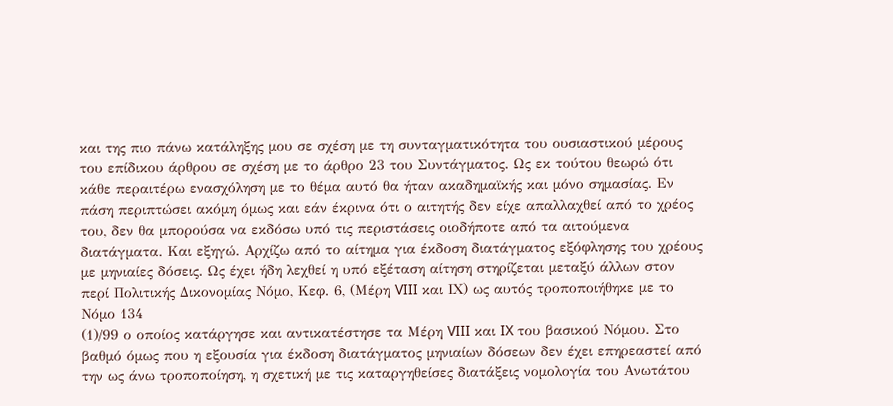και της πιο πάνω κατάληξης μου σε σχέση με τη συνταγματικότητα του ουσιαστικού μέρους του επίδικου άρθρου σε σχέση με το άρθρο 23 του Συντάγματος. Ως εκ τούτου θεωρώ ότι κάθε περαιτέρω ενασχόληση με το θέμα αυτό θα ήταν ακαδημαϊκής και μόνο σημασίας. Εν πάση περιπτώσει ακόμη όμως και εάν έκρινα ότι ο αιτητής δεν είχε απαλλαχθεί από το χρέος του, δεν θα μπορούσα να εκδόσω υπό τις περιστάσεις οιοδήποτε από τα αιτούμενα διατάγματα. Και εξηγώ. Αρχίζω από το αίτημα για έκδοση διατάγματος εξόφλησης του χρέους με μηνιαίες δόσεις. Ως έχει ήδη λεχθεί η υπό εξέταση αίτηση στηρίζεται μεταξύ άλλων στον περί Πολιτικής Δικονομίας Νόμο, Κεφ. 6, (Μέρη VIII και ΙΧ) ως αυτός τροποποιήθηκε με το Νόμο 134
(1)/99 ο οποίος κατάργησε και αντικατέστησε τα Μέρη VIII και IX του βασικού Νόμου. Στο βαθμό όμως που η εξουσία για έκδοση διατάγματος μηνιαίων δόσεων δεν έχει επηρεαστεί από την ως άνω τροποποίηση, η σχετική με τις καταργηθείσες διατάξεις νομολογία του Ανωτάτου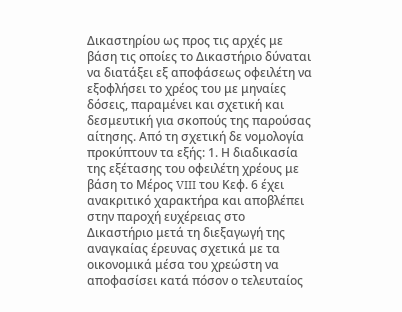Δικαστηρίου ως προς τις αρχές με βάση τις οποίες το Δικαστήριο δύναται να διατάξει εξ αποφάσεως οφειλέτη να εξοφλήσει το χρέος του με μηναίες δόσεις, παραμένει και σχετική και δεσμευτική για σκοπούς της παρούσας αίτησης. Από τη σχετική δε νομολογία προκύπτουν τα εξής: 1. Η διαδικασία της εξέτασης του οφειλέτη χρέους με βάση το Μέρος VIII του Κεφ. 6 έχει ανακριτικό χαρακτήρα και αποβλέπει στην παροχή ευχέρειας στο Δικαστήριο μετά τη διεξαγωγή της αναγκαίας έρευνας σχετικά με τα οικονομικά μέσα του χρεώστη να αποφασίσει κατά πόσον ο τελευταίος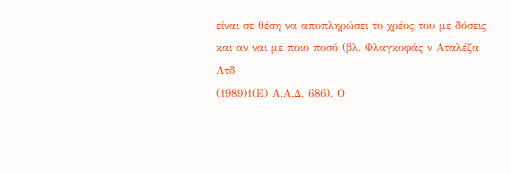είναι σε θέση να αποπληρώσει το χρέος του με δόσεις και αν ναι με ποιο ποσό (βλ. Φλαγκοφάς ν Αταλέζα Λτδ
(1989)1(Ε) Α.Α.Δ. 686). Ο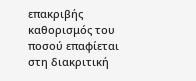επακριβής καθορισμός του ποσού επαφίεται στη διακριτική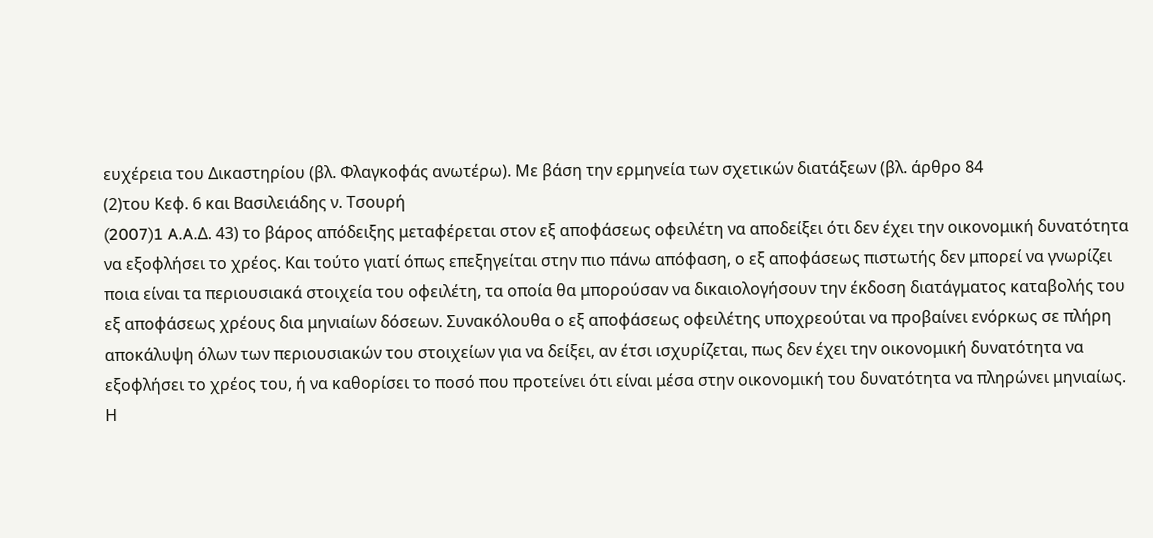ευχέρεια του Δικαστηρίου (βλ. Φλαγκοφάς ανωτέρω). Με βάση την ερμηνεία των σχετικών διατάξεων (βλ. άρθρο 84
(2)του Κεφ. 6 και Βασιλειάδης ν. Τσουρή
(2007)1 A.A.Δ. 43) το βάρος απόδειξης μεταφέρεται στον εξ αποφάσεως οφειλέτη να αποδείξει ότι δεν έχει την οικονομική δυνατότητα να εξοφλήσει το χρέος. Και τούτο γιατί όπως επεξηγείται στην πιο πάνω απόφαση, ο εξ αποφάσεως πιστωτής δεν μπορεί να γνωρίζει ποια είναι τα περιουσιακά στοιχεία του οφειλέτη, τα οποία θα μπορούσαν να δικαιολογήσουν την έκδοση διατάγματος καταβολής του εξ αποφάσεως χρέους δια μηνιαίων δόσεων. Συνακόλουθα ο εξ αποφάσεως οφειλέτης υποχρεούται να προβαίνει ενόρκως σε πλήρη αποκάλυψη όλων των περιουσιακών του στοιχείων για να δείξει, αν έτσι ισχυρίζεται, πως δεν έχει την οικονομική δυνατότητα να εξοφλήσει το χρέος του, ή να καθορίσει το ποσό που προτείνει ότι είναι μέσα στην οικονομική του δυνατότητα να πληρώνει μηνιαίως. Η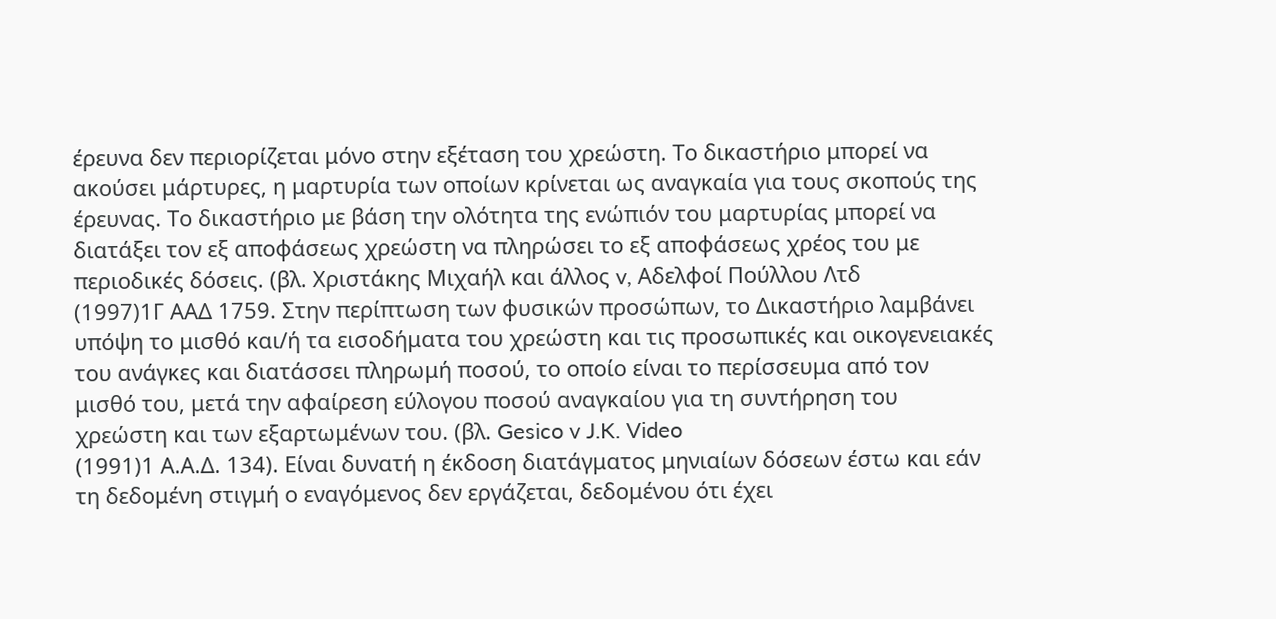έρευνα δεν περιορίζεται μόνο στην εξέταση του χρεώστη. Το δικαστήριο μπορεί να ακούσει μάρτυρες, η μαρτυρία των οποίων κρίνεται ως αναγκαία για τους σκοπούς της έρευνας. Το δικαστήριο με βάση την ολότητα της ενώπιόν του μαρτυρίας μπορεί να διατάξει τον εξ αποφάσεως χρεώστη να πληρώσει το εξ αποφάσεως χρέος του με περιοδικές δόσεις. (βλ. Χριστάκης Μιχαήλ και άλλος v, Αδελφοί Πούλλου Λτδ
(1997)1Γ ΑΑΔ 1759. Στην περίπτωση των φυσικών προσώπων, το Δικαστήριο λαμβάνει υπόψη το μισθό και/ή τα εισοδήματα του χρεώστη και τις προσωπικές και οικογενειακές του ανάγκες και διατάσσει πληρωμή ποσού, το οποίο είναι το περίσσευμα από τον μισθό του, μετά την αφαίρεση εύλογου ποσού αναγκαίου για τη συντήρηση του χρεώστη και των εξαρτωμένων του. (βλ. Gesico v J.K. Video
(1991)1 Α.Α.Δ. 134). Είναι δυνατή η έκδοση διατάγματος μηνιαίων δόσεων έστω και εάν τη δεδομένη στιγμή ο εναγόμενος δεν εργάζεται, δεδομένου ότι έχει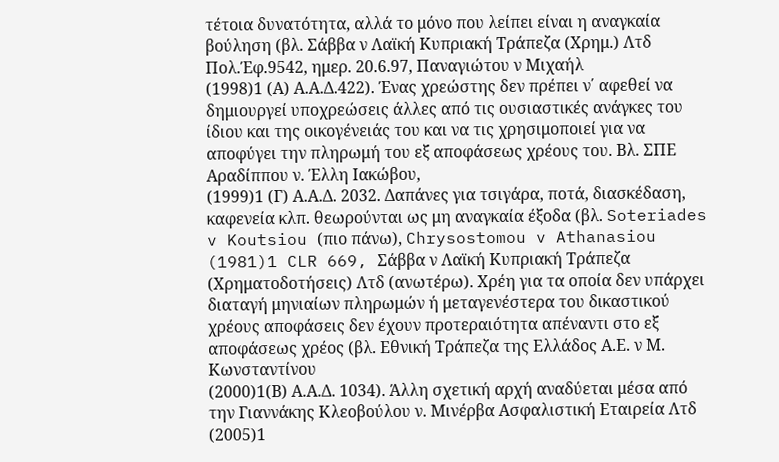τέτοια δυνατότητα, αλλά το μόνο που λείπει είναι η αναγκαία βούληση (βλ. Σάββα ν Λαϊκή Κυπριακή Τράπεζα (Χρημ.) Λτδ Πολ.Έφ.9542, ημερ. 20.6.97, Παναγιώτου ν Μιχαήλ
(1998)1 (Α) Α.Α.Δ.422). Ένας χρεώστης δεν πρέπει ν΄ αφεθεί να δημιουργεί υποχρεώσεις άλλες από τις ουσιαστικές ανάγκες του ίδιου και της οικογένειάς του και να τις χρησιμοποιεί για να αποφύγει την πληρωμή του εξ αποφάσεως χρέους του. Βλ. ΣΠΕ Αραδίππου ν. Έλλη Ιακώβου,
(1999)1 (Γ) Α.Α.Δ. 2032. Δαπάνες για τσιγάρα, ποτά, διασκέδαση, καφενεία κλπ. θεωρούνται ως μη αναγκαία έξοδα (βλ. Soteriades v Koutsiou (πιο πάνω), Chrysostomou v Athanasiou
(1981)1 CLR 669, Σάββα ν Λαϊκή Κυπριακή Τράπεζα (Χρηματοδοτήσεις) Λτδ (ανωτέρω). Χρέη για τα οποία δεν υπάρχει διαταγή μηνιαίων πληρωμών ή μεταγενέστερα του δικαστικού χρέους αποφάσεις δεν έχουν προτεραιότητα απέναντι στο εξ αποφάσεως χρέος (βλ. Εθνική Τράπεζα της Ελλάδος Α.Ε. ν Μ. Κωνσταντίνου
(2000)1(Β) Α.Α.Δ. 1034). Άλλη σχετική αρχή αναδύεται μέσα από την Γιαννάκης Κλεοβούλου ν. Μινέρβα Ασφαλιστική Εταιρεία Λτδ
(2005)1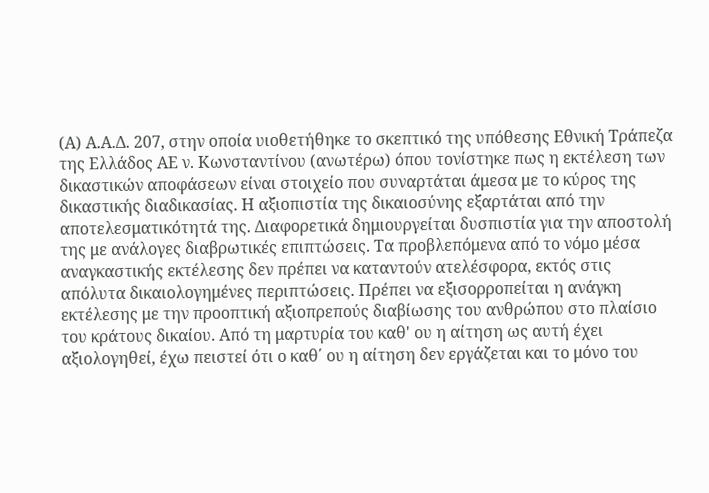(Α) Α.Α.Δ. 207, στην οποία υιοθετήθηκε το σκεπτικό της υπόθεσης Εθνική Τράπεζα της Ελλάδος ΑΕ ν. Κωνσταντίνου (ανωτέρω) όπου τονίστηκε πως η εκτέλεση των δικαστικών αποφάσεων είναι στοιχείο που συναρτάται άμεσα με το κύρος της δικαστικής διαδικασίας. Η αξιοπιστία της δικαιοσύνης εξαρτάται από την αποτελεσματικότητά της. Διαφορετικά δημιουργείται δυσπιστία για την αποστολή της με ανάλογες διαβρωτικές επιπτώσεις. Τα προβλεπόμενα από το νόμο μέσα αναγκαστικής εκτέλεσης δεν πρέπει να καταντούν ατελέσφορα, εκτός στις απόλυτα δικαιολογημένες περιπτώσεις. Πρέπει να εξισορροπείται η ανάγκη εκτέλεσης με την προοπτική αξιοπρεπούς διαβίωσης του ανθρώπου στο πλαίσιο του κράτους δικαίου. Από τη μαρτυρία του καθ' ου η αίτηση ως αυτή έχει αξιολογηθεί, έχω πειστεί ότι ο καθ΄ ου η αίτηση δεν εργάζεται και το μόνο του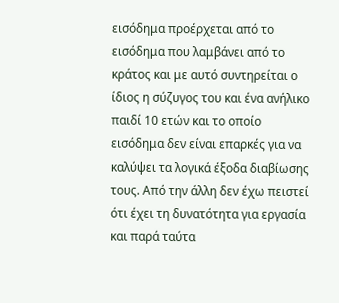εισόδημα προέρχεται από το εισόδημα που λαμβάνει από το κράτος και με αυτό συντηρείται ο ίδιος η σύζυγος του και ένα ανήλικο παιδί 10 ετών και το οποίο εισόδημα δεν είναι επαρκές για να καλύψει τα λογικά έξοδα διαβίωσης τους. Από την άλλη δεν έχω πειστεί ότι έχει τη δυνατότητα για εργασία και παρά ταύτα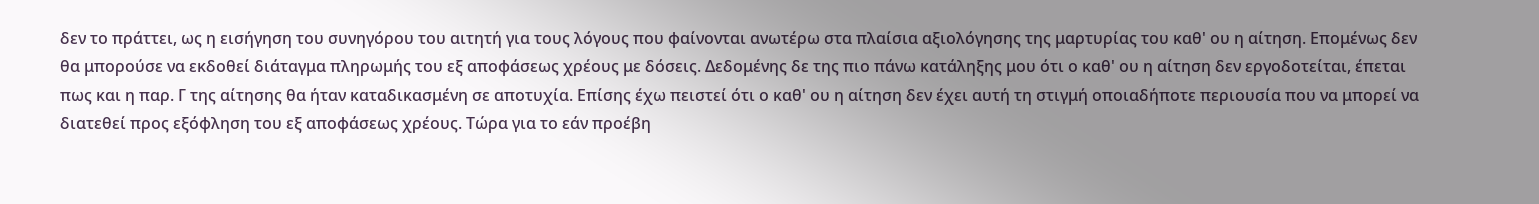δεν το πράττει, ως η εισήγηση του συνηγόρου του αιτητή για τους λόγους που φαίνονται ανωτέρω στα πλαίσια αξιολόγησης της μαρτυρίας του καθ' ου η αίτηση. Επομένως δεν θα μπορούσε να εκδοθεί διάταγμα πληρωμής του εξ αποφάσεως χρέους με δόσεις. Δεδομένης δε της πιο πάνω κατάληξης μου ότι ο καθ' ου η αίτηση δεν εργοδοτείται, έπεται πως και η παρ. Γ της αίτησης θα ήταν καταδικασμένη σε αποτυχία. Επίσης έχω πειστεί ότι ο καθ' ου η αίτηση δεν έχει αυτή τη στιγμή οποιαδήποτε περιουσία που να μπορεί να διατεθεί προς εξόφληση του εξ αποφάσεως χρέους. Τώρα για το εάν προέβη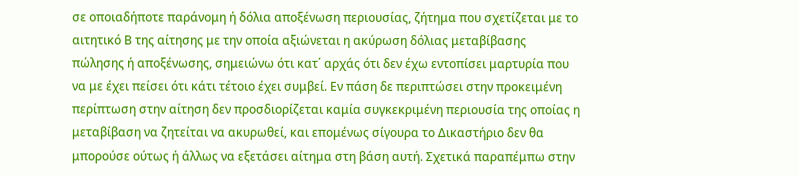σε οποιαδήποτε παράνομη ή δόλια αποξένωση περιουσίας, ζήτημα που σχετίζεται με το αιτητικό Β της αίτησης με την οποία αξιώνεται η ακύρωση δόλιας μεταβίβασης πώλησης ή αποξένωσης, σημειώνω ότι κατ΄ αρχάς ότι δεν έχω εντοπίσει μαρτυρία που να με έχει πείσει ότι κάτι τέτοιο έχει συμβεί. Εν πάση δε περιπτώσει στην προκειμένη περίπτωση στην αίτηση δεν προσδιορίζεται καμία συγκεκριμένη περιουσία της οποίας η μεταβίβαση να ζητείται να ακυρωθεί, και επομένως σίγουρα το Δικαστήριο δεν θα μπορούσε ούτως ή άλλως να εξετάσει αίτημα στη βάση αυτή. Σχετικά παραπέμπω στην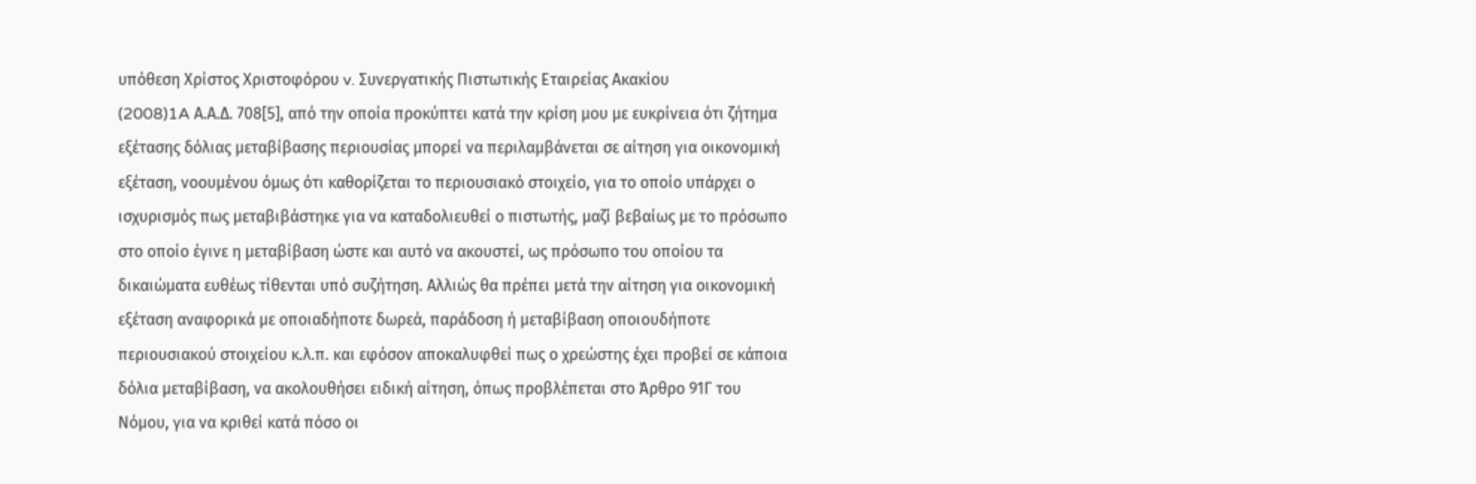υπόθεση Χρίστος Χριστοφόρου v. Συνεργατικής Πιστωτικής Εταιρείας Ακακίου
(2008)1A Α.Α.Δ. 708[5], από την οποία προκύπτει κατά την κρίση μου με ευκρίνεια ότι ζήτημα εξέτασης δόλιας μεταβίβασης περιουσίας μπορεί να περιλαμβάνεται σε αίτηση για οικονομική εξέταση, νοουμένου όμως ότι καθορίζεται το περιουσιακό στοιχείο, για το οποίο υπάρχει ο ισχυρισμός πως μεταβιβάστηκε για να καταδολιευθεί ο πιστωτής, μαζί βεβαίως με το πρόσωπο στο οποίο έγινε η μεταβίβαση ώστε και αυτό να ακουστεί, ως πρόσωπο του οποίου τα δικαιώματα ευθέως τίθενται υπό συζήτηση. Αλλιώς θα πρέπει μετά την αίτηση για οικονομική εξέταση αναφορικά με οποιαδήποτε δωρεά, παράδοση ή μεταβίβαση οποιουδήποτε περιουσιακού στοιχείου κ.λ.π. και εφόσον αποκαλυφθεί πως ο χρεώστης έχει προβεί σε κάποια δόλια μεταβίβαση, να ακολουθήσει ειδική αίτηση, όπως προβλέπεται στο Άρθρο 91Γ του Νόμου, για να κριθεί κατά πόσο οι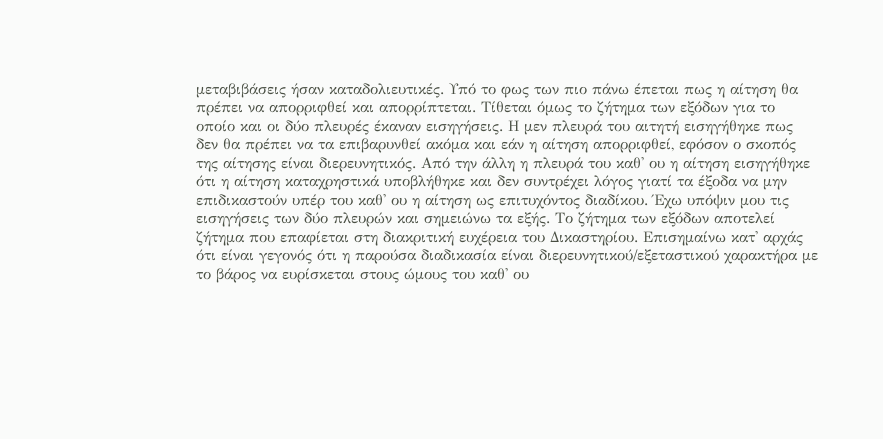μεταβιβάσεις ήσαν καταδολιευτικές. Υπό το φως των πιο πάνω έπεται πως η αίτηση θα πρέπει να απορριφθεί και απορρίπτεται. Τίθεται όμως το ζήτημα των εξόδων για το οποίο και οι δύο πλευρές έκαναν εισηγήσεις. Η μεν πλευρά του αιτητή εισηγήθηκε πως δεν θα πρέπει να τα επιβαρυνθεί ακόμα και εάν η αίτηση απορριφθεί, εφόσον ο σκοπός της αίτησης είναι διερευνητικός. Από την άλλη η πλευρά του καθ' ου η αίτηση εισηγήθηκε ότι η αίτηση καταχρηστικά υποβλήθηκε και δεν συντρέχει λόγος γιατί τα έξοδα να μην επιδικαστούν υπέρ του καθ' ου η αίτηση ως επιτυχόντος διαδίκου. Έχω υπόψιν μου τις εισηγήσεις των δύο πλευρών και σημειώνω τα εξής. Το ζήτημα των εξόδων αποτελεί ζήτημα που επαφίεται στη διακριτική ευχέρεια του Δικαστηρίου. Επισημαίνω κατ' αρχάς ότι είναι γεγονός ότι η παρούσα διαδικασία είναι διερευνητικού/εξεταστικού χαρακτήρα με το βάρος να ευρίσκεται στους ώμους του καθ' ου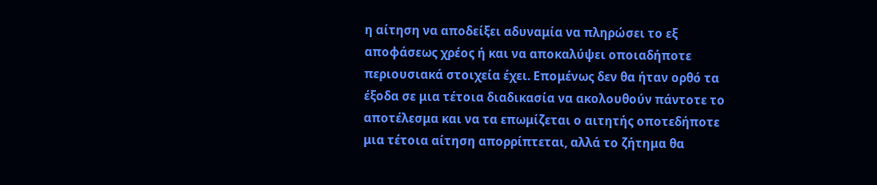η αίτηση να αποδείξει αδυναμία να πληρώσει το εξ αποφάσεως χρέος ή και να αποκαλύψει οποιαδήποτε περιουσιακά στοιχεία έχει. Επομένως δεν θα ήταν ορθό τα έξοδα σε μια τέτοια διαδικασία να ακολουθούν πάντοτε το αποτέλεσμα και να τα επωμίζεται ο αιτητής οποτεδήποτε μια τέτοια αίτηση απορρίπτεται, αλλά το ζήτημα θα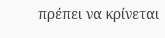πρέπει να κρίνεται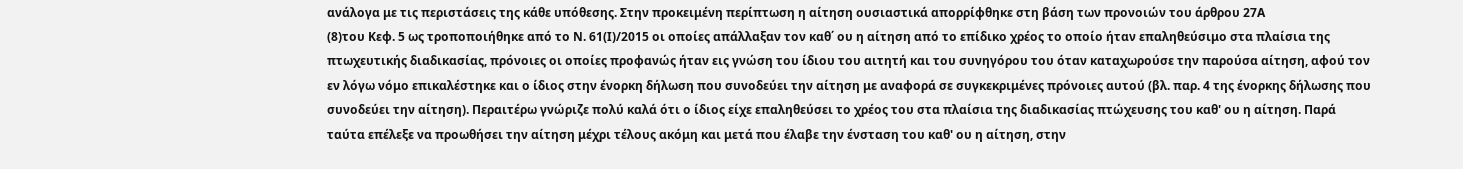ανάλογα με τις περιστάσεις της κάθε υπόθεσης. Στην προκειμένη περίπτωση η αίτηση ουσιαστικά απορρίφθηκε στη βάση των προνοιών του άρθρου 27Α
(8)του Κεφ. 5 ως τροποποιήθηκε από το Ν. 61(Ι)/2015 οι οποίες απάλλαξαν τον καθ΄ ου η αίτηση από το επίδικο χρέος το οποίο ήταν επαληθεύσιμο στα πλαίσια της πτωχευτικής διαδικασίας, πρόνοιες οι οποίες προφανώς ήταν εις γνώση του ίδιου του αιτητή και του συνηγόρου του όταν καταχωρούσε την παρούσα αίτηση, αφού τον εν λόγω νόμο επικαλέστηκε και ο ίδιος στην ένορκη δήλωση που συνοδεύει την αίτηση με αναφορά σε συγκεκριμένες πρόνοιες αυτού (βλ. παρ. 4 της ένορκης δήλωσης που συνοδεύει την αίτηση). Περαιτέρω γνώριζε πολύ καλά ότι ο ίδιος είχε επαληθεύσει το χρέος του στα πλαίσια της διαδικασίας πτώχευσης του καθ' ου η αίτηση. Παρά ταύτα επέλεξε να προωθήσει την αίτηση μέχρι τέλους ακόμη και μετά που έλαβε την ένσταση του καθ' ου η αίτηση, στην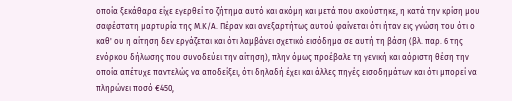οποία ξεκάθαρα είχε εγερθεί το ζήτημα αυτό και ακόμη και μετά που ακούστηκε, η κατά την κρίση μου σαφέστατη μαρτυρία της Μ.Κ/Α. Πέραν και ανεξαρτήτως αυτού φαίνεται ότι ήταν εις γνώση του ότι ο καθ' ου η αίτηση δεν εργάζεται και ότι λαμβάνει σχετικό εισόδημα σε αυτή τη βάση (βλ. παρ. 6 της ενόρκου δήλωσης που συνοδεύει την αίτηση), πλην όμως προέβαλε τη γενική και αόριστη θέση την οποία απέτυχε παντελώς να αποδείξει, ότι δηλαδή έχει και άλλες πηγές εισοδημάτων και ότι μπορεί να πληρώνει ποσό €450,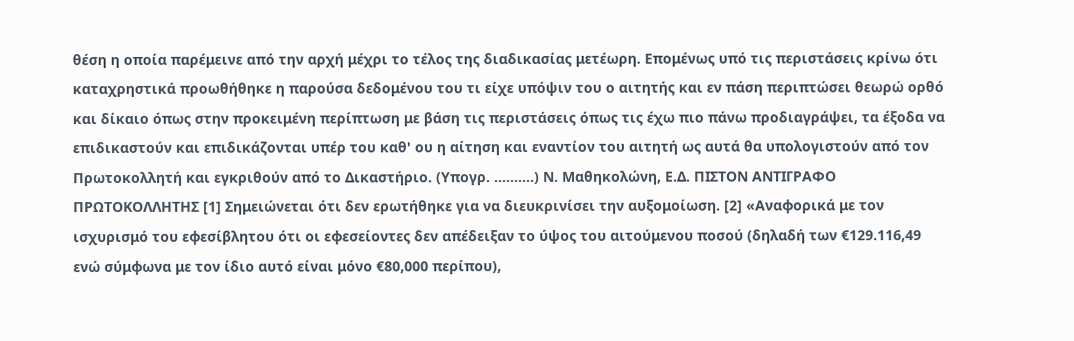θέση η οποία παρέμεινε από την αρχή μέχρι το τέλος της διαδικασίας μετέωρη. Επομένως υπό τις περιστάσεις κρίνω ότι καταχρηστικά προωθήθηκε η παρούσα δεδομένου του τι είχε υπόψιν του ο αιτητής και εν πάση περιπτώσει θεωρώ ορθό και δίκαιο όπως στην προκειμένη περίπτωση με βάση τις περιστάσεις όπως τις έχω πιο πάνω προδιαγράψει, τα έξοδα να επιδικαστούν και επιδικάζονται υπέρ του καθ' ου η αίτηση και εναντίον του αιτητή ως αυτά θα υπολογιστούν από τον Πρωτοκολλητή και εγκριθούν από το Δικαστήριο. (Υπογρ. ..........) Ν. Μαθηκολώνη, Ε.Δ. ΠΙΣΤΟΝ ΑΝΤΙΓΡΑΦΟ ΠΡΩΤΟΚΟΛΛΗΤΗΣ [1] Σημειώνεται ότι δεν ερωτήθηκε για να διευκρινίσει την αυξομοίωση. [2] «Αναφορικά με τον ισχυρισμό του εφεσίβλητου ότι οι εφεσείοντες δεν απέδειξαν το ύψος του αιτούμενου ποσού (δηλαδή των €129.116,49 ενώ σύμφωνα με τον ίδιο αυτό είναι μόνο €80,000 περίπου),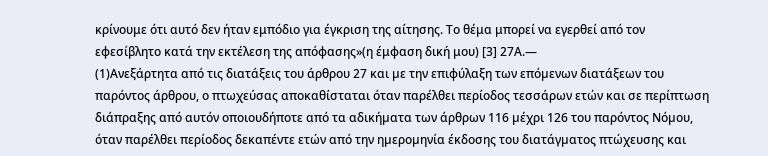κρίνουμε ότι αυτό δεν ήταν εμπόδιο για έγκριση της αίτησης. Το θέμα μπορεί να εγερθεί από τον εφεσίβλητο κατά την εκτέλεση της απόφασης»(η έμφαση δική μου) [3] 27Α.—
(1)Ανεξάρτητα από τις διατάξεις του άρθρου 27 και µε την επιφύλαξη των επόµενων διατάξεων του παρόντος άρθρου, ο πτωχεύσας αποκαθίσταται όταν παρέλθει περίοδος τεσσάρων ετών και σε περίπτωση διάπραξης από αυτόν οποιουδήποτε από τα αδικήµατα των άρθρων 116 µέχρι 126 του παρόντος Νόµου, όταν παρέλθει περίοδος δεκαπέντε ετών από την ηµεροµηνία έκδοσης του διατάγµατος πτώχευσης και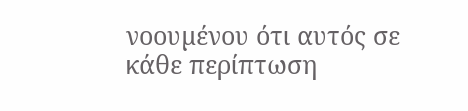νοουµένου ότι αυτός σε κάθε περίπτωση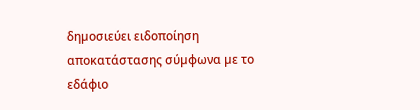δηµοσιεύει ειδοποίηση αποκατάστασης σύµφωνα µε το εδάφιο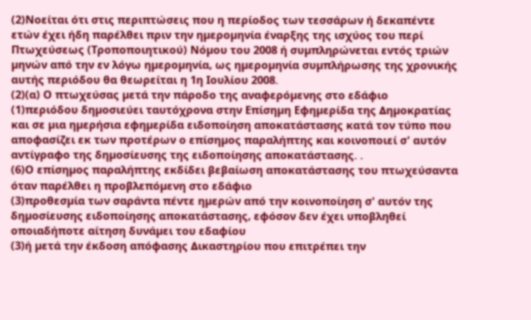(2)Νοείται ότι στις περιπτώσεις που η περίοδος των τεσσάρων ή δεκαπέντε ετών έχει ήδη παρέλθει πριν την ηµεροµηνία έναρξης της ισχύος του περί Πτωχεύσεως (Τροποποιητικού) Νόµου του 2008 ή συµπληρώνεται εντός τριών µηνών από την εν λόγω ηµεροµηνία, ως ηµεροµηνία συµπλήρωσης της χρονικής αυτής περιόδου θα θεωρείται η 1η Ιουλίου 2008.
(2)(α) Ο πτωχεύσας µετά την πάροδο της αναφερόµενης στο εδάφιο
(1)περιόδου δηµοσιεύει ταυτόχρονα στην Επίσηµη Εφηµερίδα της ∆ηµοκρατίας και σε µια ηµερήσια εφηµερίδα ειδοποίηση αποκατάστασης κατά τον τύπο που αποφασίζει εκ των προτέρων ο επίσηµος παραλήπτης και κοινοποιεί σ' αυτόν αντίγραφο της δηµοσίευσης της ειδοποίησης αποκατάστασης. .
(6)Ο επίσηµος παραλήπτης εκδίδει βεβαίωση αποκατάστασης του πτωχεύσαντα όταν παρέλθει η προβλεπόµενη στο εδάφιο
(3)προθεσµία των σαράντα πέντε ηµερών από την κοινοποίηση σ' αυτόν της δηµοσίευσης ειδοποίησης αποκατάστασης, εφόσον δεν έχει υποβληθεί οποιαδήποτε αίτηση δυνάµει του εδαφίου
(3)ή µετά την έκδοση απόφασης ∆ικαστηρίου που επιτρέπει την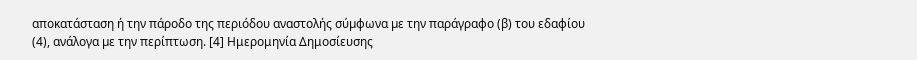αποκατάσταση ή την πάροδο της περιόδου αναστολής σύµφωνα µε την παράγραφο (β) του εδαφίου
(4), ανάλογα µε την περίπτωση. [4] Ημερομηνία Δημοσίευσης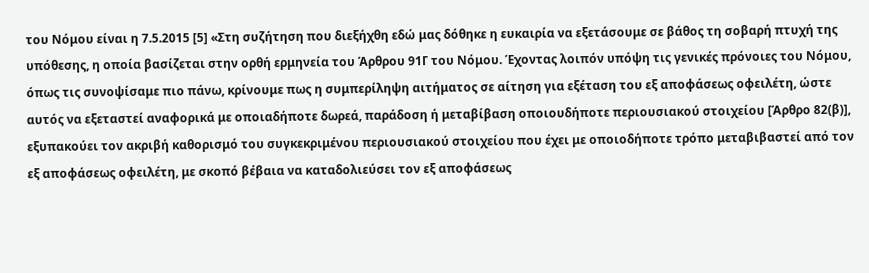του Νόμου είναι η 7.5.2015 [5] «Στη συζήτηση που διεξήχθη εδώ μας δόθηκε η ευκαιρία να εξετάσουμε σε βάθος τη σοβαρή πτυχή της υπόθεσης, η οποία βασίζεται στην ορθή ερμηνεία του Άρθρου 91Γ του Νόμου. Έχοντας λοιπόν υπόψη τις γενικές πρόνοιες του Νόμου, όπως τις συνοψίσαμε πιο πάνω, κρίνουμε πως η συμπερίληψη αιτήματος σε αίτηση για εξέταση του εξ αποφάσεως οφειλέτη, ώστε αυτός να εξεταστεί αναφορικά με οποιαδήποτε δωρεά, παράδοση ή μεταβίβαση οποιουδήποτε περιουσιακού στοιχείου [Άρθρο 82(β)], εξυπακούει τον ακριβή καθορισμό του συγκεκριμένου περιουσιακού στοιχείου που έχει με οποιοδήποτε τρόπο μεταβιβαστεί από τον εξ αποφάσεως οφειλέτη, με σκοπό βέβαια να καταδολιεύσει τον εξ αποφάσεως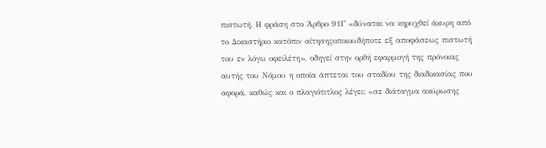πιστωτή. Η φράση στο Άρθρο 91Γ «δύναται να κηρυχθεί άκυρη από το Δικαστήριο κατόπιν αίτησηςοποιουδήποτε εξ αποφάσεως πιστωτή του εν λόγω οφειλέτη», οδηγεί στην ορθή εφαρμογή της πρόνοιας αυτής του Νόμου η οποία άπτεται του σταδίου της διαδικασίας που αφορά, καθώς και ο πλαγιότιτλος λέγει: «σε διάταγμα ακύρωσης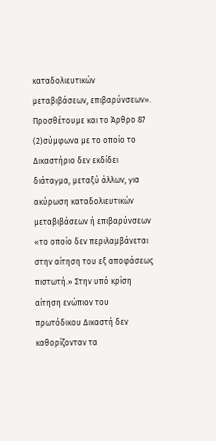καταδολιευτικών μεταβιβάσεων, επιβαρύνσεων». Προσθέτουμε και το Άρθρο 87
(2)σύμφωνα με το οποίο το Δικαστήριο δεν εκδίδει διάταγμα, μεταξύ άλλων, για ακύρωση καταδολιευτικών μεταβιβάσεων ή επιβαρύνσεων «το οποίο δεν περιλαμβάνεται στην αίτηση του εξ αποφάσεως πιστωτή.» Στην υπό κρίση αίτηση ενώπιον του πρωτόδικου Δικαστή δεν καθορίζονταν τα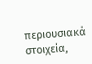περιουσιακά στοιχεία,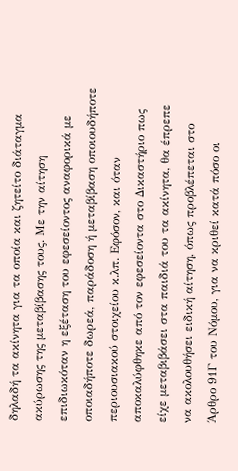δηλαδή τα ακίνητα για τα οποία και ζητείτο διάταγμα ακύρωσης της μεταβίβασης τους. Με την αίτηση επιδιωκόταν η εξέταση του εφεσείοντος αναφορικά με οποιαδήποτε δωρεά, παράδοση ή μεταβίβαση οποιουδήποτε περιουσιακού στοιχείου κ.λπ. Εφόσον, και όταν αποκαλύφθηκε από τον εφεσείοντα στο Δικαστήριο πως είχε μεταβιβάσει στα παιδιά του τα ακίνητα, θα έπρεπε να ακολουθήσει ειδική αίτηση, όπως προβλέπεται στο Άρθρο 91Γ του Νόμου, για να κριθεί κατά πόσο οι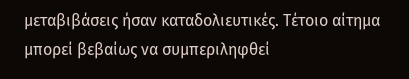μεταβιβάσεις ήσαν καταδολιευτικές. Τέτοιο αίτημα μπορεί βεβαίως να συμπεριληφθεί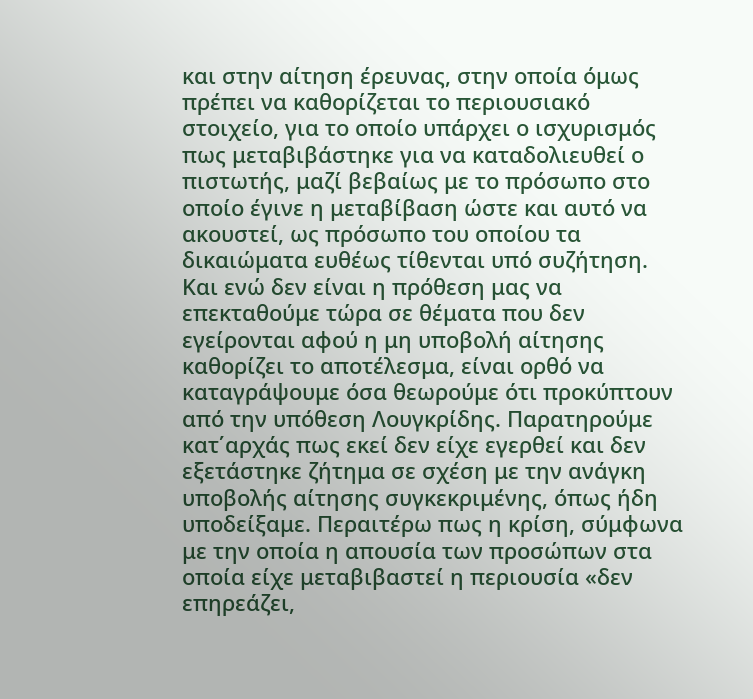και στην αίτηση έρευνας, στην οποία όμως πρέπει να καθορίζεται το περιουσιακό στοιχείο, για το οποίο υπάρχει ο ισχυρισμός πως μεταβιβάστηκε για να καταδολιευθεί ο πιστωτής, μαζί βεβαίως με το πρόσωπο στο οποίο έγινε η μεταβίβαση ώστε και αυτό να ακουστεί, ως πρόσωπο του οποίου τα δικαιώματα ευθέως τίθενται υπό συζήτηση. Και ενώ δεν είναι η πρόθεση μας να επεκταθούμε τώρα σε θέματα που δεν εγείρονται αφού η μη υποβολή αίτησης καθορίζει το αποτέλεσμα, είναι ορθό να καταγράψουμε όσα θεωρούμε ότι προκύπτουν από την υπόθεση Λουγκρίδης. Παρατηρούμε κατ΄αρχάς πως εκεί δεν είχε εγερθεί και δεν εξετάστηκε ζήτημα σε σχέση με την ανάγκη υποβολής αίτησης συγκεκριμένης, όπως ήδη υποδείξαμε. Περαιτέρω πως η κρίση, σύμφωνα με την οποία η απουσία των προσώπων στα οποία είχε μεταβιβαστεί η περιουσία «δεν επηρεάζει,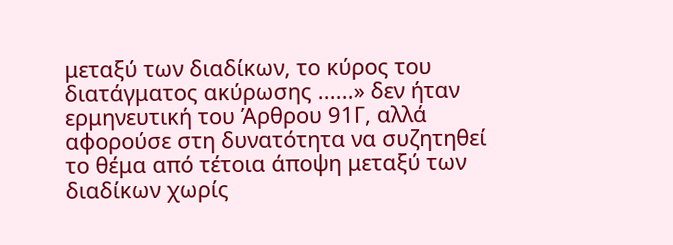μεταξύ των διαδίκων, το κύρος του διατάγματος ακύρωσης ......» δεν ήταν ερμηνευτική του Άρθρου 91Γ, αλλά αφορούσε στη δυνατότητα να συζητηθεί το θέμα από τέτοια άποψη μεταξύ των διαδίκων χωρίς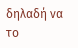δηλαδή να το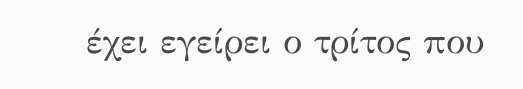έχει εγείρει ο τρίτος που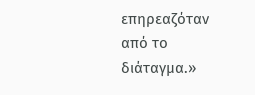επηρεαζόταν από το διάταγμα.»